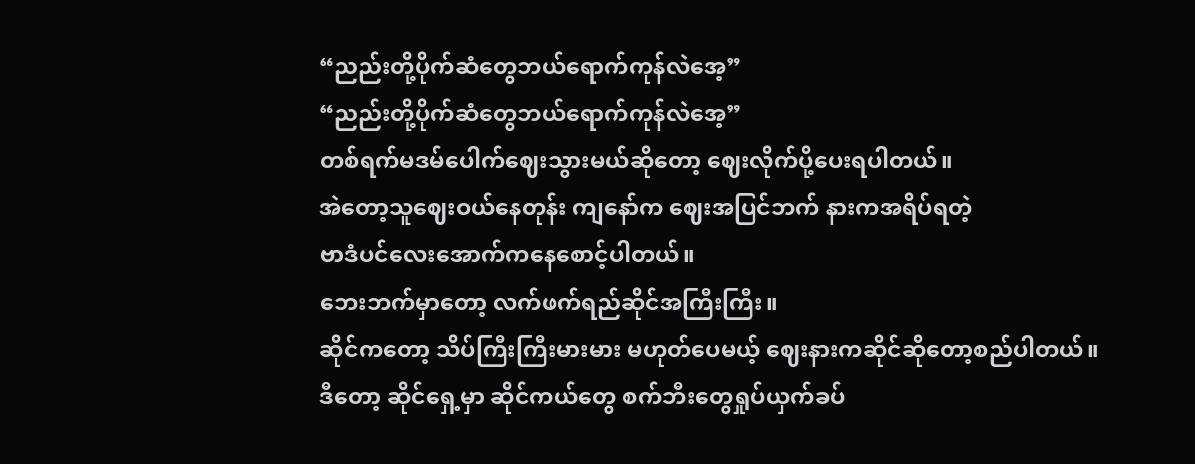“ညည်းတို့ပိုက်ဆံတွေဘယ်ရောက်ကုန်လဲအေ့”
“ညည်းတို့ပိုက်ဆံတွေဘယ်ရောက်ကုန်လဲအေ့”
တစ်ရက်မဒမ်ပေါက်ဈေးသွားမယ်ဆိုတော့ ဈေးလိုက်ပို့ပေးရပါတယ်။
အဲတော့သူဈေးဝယ်နေတုန်း ကျနော်က ဈေးအပြင်ဘက် နားကအရိပ်ရတဲ့
ဗာဒံပင်လေးအောက်ကနေစောင့်ပါတယ်။
ဘေးဘက်မှာတော့ လက်ဖက်ရည်ဆိုင်အကြီးကြီး။
ဆိုင်ကတော့ သိပ်ကြီးကြီးမားမား မဟုတ်ပေမယ့် ဈေးနားကဆိုင်ဆိုတော့စည်ပါတယ်။
ဒီတော့ ဆိုင်ရှေ့မှာ ဆိုင်ကယ်တွေ စက်ဘီးတွေရှုပ်ယှက်ခပ်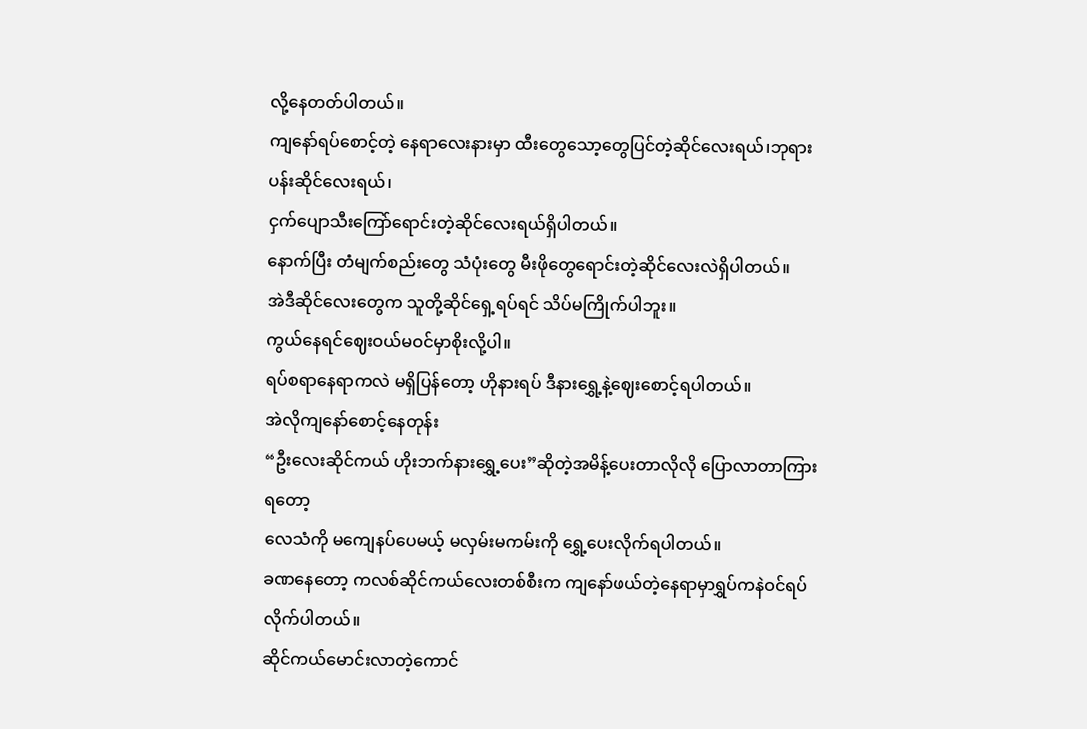လို့နေတတ်ပါတယ်။
ကျနော်ရပ်စောင့်တဲ့ နေရာလေးနားမှာ ထီးတွေသော့တွေပြင်တဲ့ဆိုင်လေးရယ်၊ဘုရားပန်းဆိုင်လေးရယ်၊
ငှက်ပျောသီးကြော်ရောင်းတဲ့ဆိုင်လေးရယ်ရှိပါတယ်။
နောက်ပြီး တံမျက်စည်းတွေ သံပုံးတွေ မီးဖိုတွေရောင်းတဲ့ဆိုင်လေးလဲရှိပါတယ်။
အဲဒီဆိုင်လေးတွေက သူတို့ဆိုင်ရှေ့ရပ်ရင် သိပ်မကြိုက်ပါဘူး။
ကွယ်နေရင်ဈေးဝယ်မဝင်မှာစိုးလို့ပါ။
ရပ်စရာနေရာကလဲ မရှိပြန်တော့ ဟိုနားရပ် ဒီနားရွှေ့နဲ့ဈေးစောင့်ရပါတယ်။
အဲလိုကျနော်စောင့်နေတုန်း
“ဦးလေးဆိုင်ကယ် ဟိုးဘက်နားရွှေ့ပေး”ဆိုတဲ့အမိန့်ပေးတာလိုလို ပြောလာတာကြားရတော့
လေသံကို မကျေနပ်ပေမယ့် မလှမ်းမကမ်းကို ရွှေ့ပေးလိုက်ရပါတယ်။
ခဏနေတော့ ကလစ်ဆိုင်ကယ်လေးတစ်စီးက ကျနော်ဖယ်တဲ့နေရာမှာရွှပ်ကနဲဝင်ရပ်လိုက်ပါတယ်။
ဆိုင်ကယ်မောင်းလာတဲ့ကောင်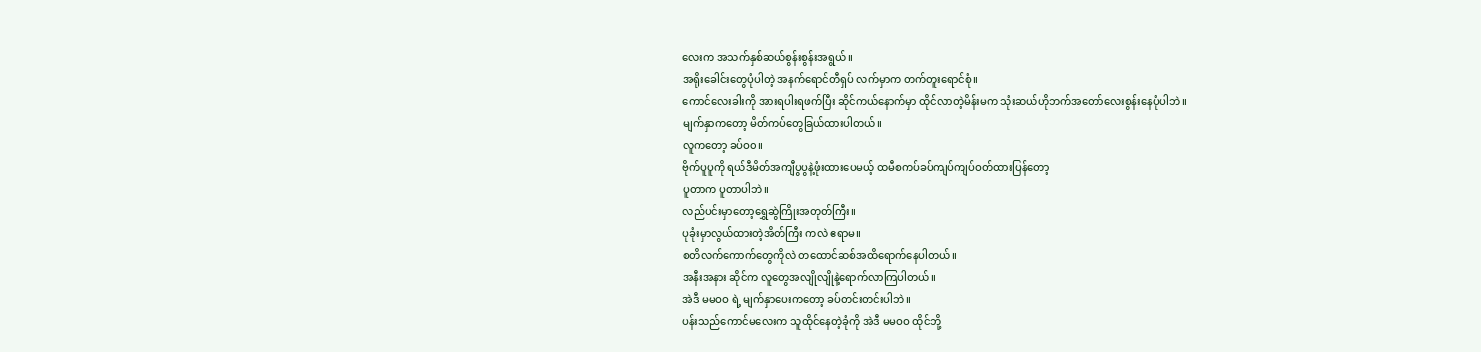လေးက အသက်နှစ်ဆယ်စွန်းစွန်းအရွယ်။
အရိုးခေါင်းတွေပုံပါတဲ့ အနက်ရောင်တီရှပ် လက်မှာက တက်တူးရောင်စုံ။
ကောင်လေးခါးကို အားရပါးရဖက်ပြီး ဆိုင်ကယ်နောက်မှာ ထိုင်လာတဲ့မိန်းမက သုံးဆယ်ဟိုဘက်အတော်လေးစွန်းနေပုံပါဘဲ။
မျက်နှာကတော့ မိတ်ကပ်တွေခြယ်ထားပါတယ်။
လူကတော့ ခပ်ဝ၀။
ဗိုက်ပူပူကို ရယ်ဒီမိတ်အကျီပွပွနဲ့ဖုံးထားပေမယ့် ထမီစကပ်ခပ်ကျပ်ကျပ်ဝတ်ထားပြန်တော့
ပူတာက ပူတာပါဘဲ။
လည်ပင်းမှာတော့ရွှေဆွဲကြိုးအတုတ်ကြီး။
ပုခုံးမှာလွယ်ထားတဲ့အိတ်ကြီး ကလဲ ဧရာမ။
စတိလက်ကောက်တွေကိုလဲ တထောင်ဆစ်အထိရောက်နေပါတယ်။
အနီးအနား ဆိုင်က လူတွေအလျိုလျိုနဲ့ရောက်လာကြပါတယ်။
အဲဒီ မမဝဝ ရဲ့ မျက်နှာပေးကတော့ ခပ်တင်းတင်းပါဘဲ။
ပန်းသည်ကောင်မလေးက သူထိုင်နေတဲ့ခုံကို အဲဒီ မမဝဝ ထိုင်ဘို့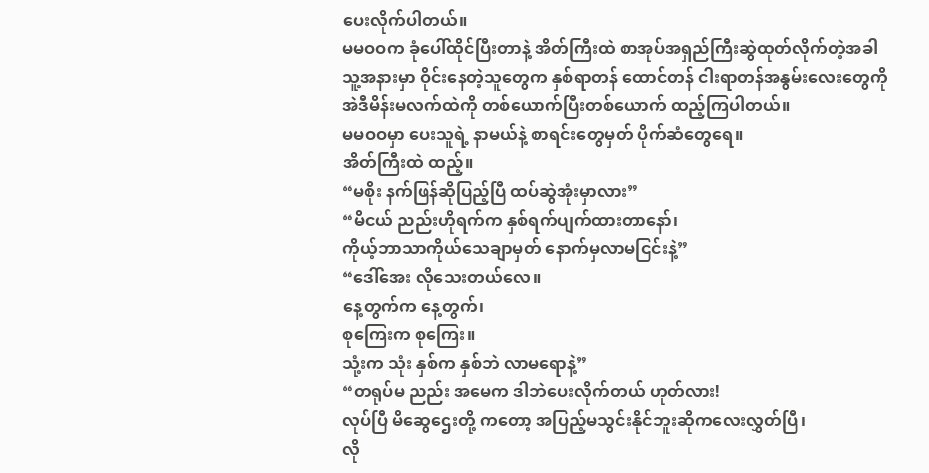ပေးလိုက်ပါတယ်။
မမဝဝက ခုံပေါ်ထိုင်ပြီးတာနဲ့ အိတ်ကြီးထဲ စာအုပ်အရှည်ကြီးဆွဲထုတ်လိုက်တဲ့အခါ
သူ့အနားမှာ ဝိုင်းနေတဲ့သူတွေက နှစ်ရာတန် ထောင်တန် ငါးရာတန်အနွမ်းလေးတွေကို
အဲဒီမိန်းမလက်ထဲကို တစ်ယောက်ပြီးတစ်ယောက် ထည့်ကြပါတယ်။
မမဝဝမှာ ပေးသူရဲ့ နာမယ်နဲ့ စာရင်းတွေမှတ် ပိုက်ဆံတွေရေ။
အိတ်ကြီးထဲ ထည့်။
“မစိုး နက်ဖြန်ဆိုပြည့်ပြီ ထပ်ဆွဲအုံးမှာလား”
“မိငယ် ညည်းဟိုရက်က နှစ်ရက်ပျက်ထားတာနော်၊
ကိုယ့်ဘာသာကိုယ်သေချာမှတ် နောက်မှလာမငြင်းနဲ့”
“ဒေါ်အေး လိုသေးတယ်လေ။
နေ့တွက်က နေ့တွက်၊
စုကြေးက စုကြေး။
သုံ့းက သုံး နှစ်က နှစ်ဘဲ လာမရောနဲ့”
“တရုပ်မ ညည်း အမေက ဒါဘဲပေးလိုက်တယ် ဟုတ်လား!
လုပ်ပြီ မိဆွေဌေးတို့ ကတော့ အပြည့်မသွင်းနိုင်ဘူးဆိုကလေးလွှတ်ပြီ၊
လို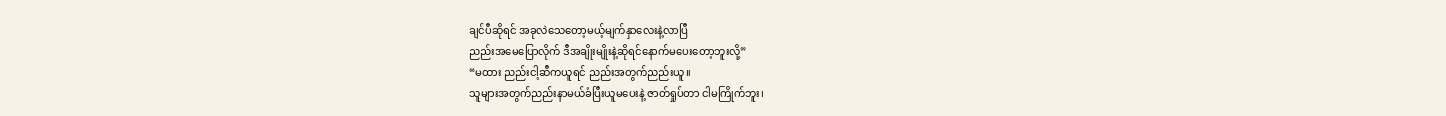ချင်ပီဆိုရင် အခုလဲသေတော့မယ့်မျက်နှာလေးနဲ့လာပြီ
ညည်းအမေပြောလိုက် ဒီအချိုးမျိုးနဲ့ဆိုရင်နောက်မပေးတော့ဘူးလို့”
“မထား ညည်းငါ့ဆီကယူရင် ညည်းအတွက်ညည်းယူ။
သူများအတွက်ညည်းနာမယ်ခံပြီးယူမပေးနဲ့ ဇာတ်ရှုပ်တာ ငါမကြိုက်ဘူး၊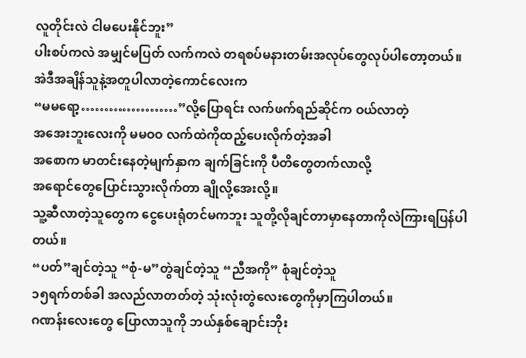လူတိုင်းလဲ ငါမပေးနိုင်ဘူး”
ပါးစပ်ကလဲ အမျှင်မပြတ် လက်ကလဲ တရစပ်မနားတမ်းအလုပ်တွေလုပ်ပါတော့တယ်။
အဲဒီအချိန်သူနဲ့အတူပါလာတဲ့ကောင်လေးက
“မမရော့…………………”လို့ပြောရင်း လက်ဖက်ရည်ဆိုင်က ဝယ်လာတဲ့
အအေးဘူးလေးကို မမဝဝ လက်ထဲကိုထည့်ပေးလိုက်တဲ့အခါ
အစောက မာတင်းနေတဲ့မျက်နှာက ချက်ခြင်းကို ပီတိတွေတက်လာလို့
အရောင်တွေပြောင်းသွားလိုက်တာ ချိုလို့အေးလို့။
သူ့ဆီလာတဲ့သူတွေက ငွေပေးရုံတင်မကဘူး သူတို့လိုချင်တာမှာနေတာကိုလဲကြားရပြန်ပါတယ်။
“ပတ်”ချင်တဲ့သူ “စုံ-မ”တွဲချင်တဲ့သူ “ညီအကို” စုံချင်တဲ့သူ
၁၅ရက်တစ်ခါ အလည်လာတတ်တဲ့ သုံးလုံးတွဲလေးတွေကိုမှာကြပါတယ်။
ဂဏန်းလေးတွေ ပြောလာသူကို ဘယ်နှစ်ချောင်းဘိုး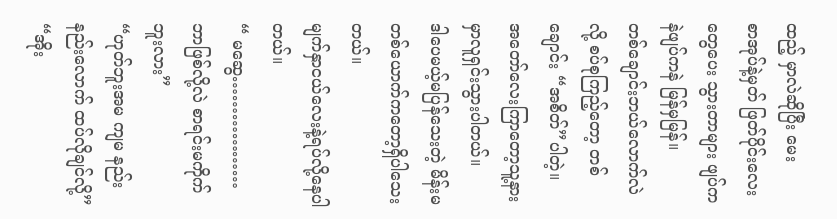ထည့် မှာလဲဆိုပြီး မေး
စာအုပ်နဲ့မှတ် ဖြတ်ပိုင်းလေးတွေပေး သွားတာများ ဖျပ်ကနဲဖျပ်ကနဲ မြန်မှမြန်။
တစ်ချောင်းဘယ်လောက်လဲလို့ စပ်စုကြည့်တော့ တစ်ချောင်း “အစိတ်”ပါတဲ့။
အတော်လေးကြာတော့သူ့နားမှာလူရှင်းသွားပါတယ်။
ဒါပေမယ့်မပြန်သေးတဲ့ မိန်းမတစ်ယောက်ကတော့ရှိပါသေးတယ်။
မျက်နှာငယ်လေးနဲ့ရပ်လို့နေပါတယ်။
“ မဆွေ………………ဘာဖြစ်လို့လဲ စာရင်းမကိုက်ဘူးလား”
“ဟုတ်ဘူးအမ ကျမ နည်းနည်းလောက် ထပ်လိုချင်လို့”
“အိုး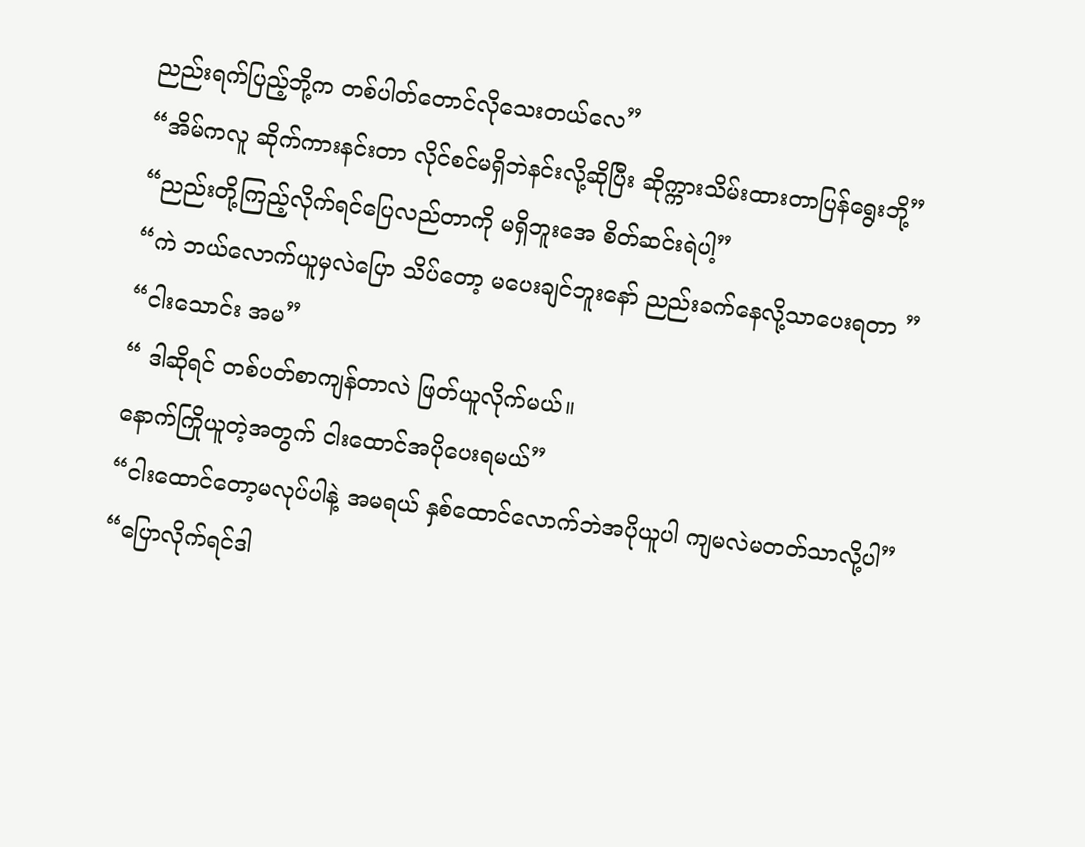ညည်းရက်ပြည့်ဘို့က တစ်ပါတ်တောင်လိုသေးတယ်လေ”
“အိမ်ကလူ ဆိုက်ကားနင်းတာ လိုင်စင်မရှိဘဲနင်းလို့ဆိုပြီး ဆိုက္ကားသိမ်းထားတာပြန်ရွေးဘို့”
“ညည်းတို့ကြည့်လိုက်ရင်ပြေလည်တာကို မရှိဘူးအေ စိတ်ဆင်းရဲပါ့”
“ကဲ ဘယ်လောက်ယူမှလဲပြော သိပ်တော့ မပေးချင်ဘူးနော် ညည်းခက်နေလို့သာပေးရတာ ”
“ငါးသောင်း အမ”
“ ဒါဆိုရင် တစ်ပတ်စာကျန်တာလဲ ဖြတ်ယူလိုက်မယ်။
နောက်ကြိုယူတဲ့အတွက် ငါးထောင်အပိုပေးရမယ်”
“ငါးထောင်တော့မလုပ်ပါနဲ့ အမရယ် နှစ်ထောင်လောက်ဘဲအပိုယူပါ ကျမလဲမတတ်သာလို့ပါ”
“ပြောလိုက်ရင်ဒါ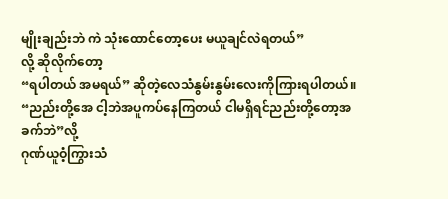မျိုးချည်းဘဲ ကဲ သုံးထောင်တော့ပေး မယူချင်လဲရတယ်”
လို့ ဆိုလိုက်တော့
“ရပါတယ် အမရယ်” ဆိုတဲ့လေသံနွမ်းနွမ်းလေးကိုကြားရပါတယ်။
“ညည်းတို့အေ ငါ့ဘဲအပူကပ်နေကြတယ် ငါမရှိရင်ညည်းတို့တော့အခက်ဘဲ”လို့
ဂုဏ်ယူဝံ့ကြွားသံ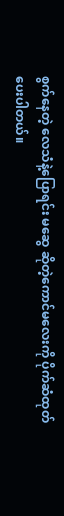စွက်နေတဲ့ လေသံနဲ့ပြောရင်း မဆွေ ဆိုတဲ့ကောင်မလေးကို ပိုက်ဆံထုတ်ပေးပါတယ်။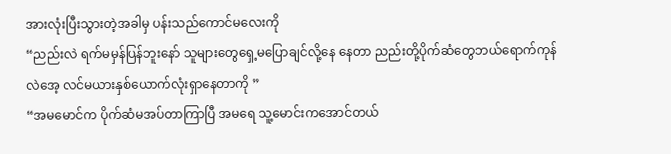အားလုံးပြီးသွားတဲ့အခါမှ ပန်းသည်ကောင်မလေးကို
“ညည်းလဲ ရက်မမှန်ပြန်ဘူးနော် သူများတွေရှေ့မပြောချင်လို့နေ နေတာ ညည်းတို့ပိုက်ဆံတွေဘယ်ရောက်ကုန်လဲအေ့ လင်မယားနှစ်ယောက်လုံးရှာနေတာကို ”
“အမမောင်က ပိုက်ဆံမအပ်တာကြာပြီ အမရေ သူ့မောင်းကအောင်တယ်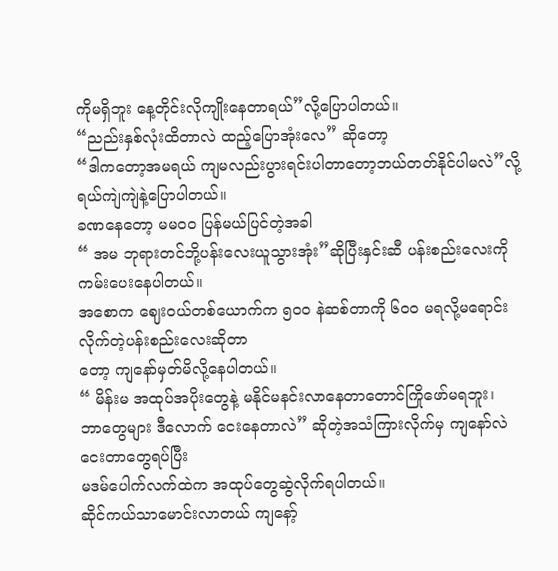ကိုမရှိဘူး နေ့တိုင်းလိုကျိုးနေတာရယ်”လို့ပြောပါတယ်။
“ညည်းနှစ်လုံးထိတာလဲ ထည့်ပြောအုံးလေ” ဆိုတော့
“ဒါကတော့အမရယ် ကျမလည်းပွားရင်းပါတာတော့ဘယ်တတ်နိုင်ပါမလဲ”လို့ရယ်ကျဲကျဲနဲ့ပြောပါတယ်။
ခဏနေတော့ မမဝဝ ပြန်မယ်ပြင်တဲ့အခါ
“ အမ ဘုရားတင်ဘို့ပန်းလေးယူသွားအုံး”ဆိုပြီးနှင်းဆီ ပန်းစည်းလေးကို ကမ်းပေးနေပါတယ်။
အစောက ဈေးဝယ်တစ်ယောက်က ၅၀ဝ နဲဆစ်တာကို ၆၀ဝ မရလို့မရောင်းလိုက်တဲ့ပန်းစည်းလေးဆိုတာ
တော့ ကျနော်မှတ်မိလို့နေပါတယ်။
“ မိန်းမ အထုပ်အပိုးတွေနဲ့ မနိုင်မနင်းလာနေတာတောင်ကြိုဖော်မရဘူး၊
ဘာတွေများ ဒီလောက် ငေးနေတာလဲ” ဆိုတဲ့အသံကြားလိုက်မှ ကျနော်လဲ ငေးတာတွေရပ်ပြီး
မဒမ်ပေါက်လက်ထဲက အထုပ်တွေဆွဲလိုက်ရပါတယ်။
ဆိုင်ကယ်သာမောင်းလာတယ် ကျနော့်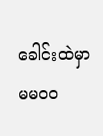ခေါင်းထဲမှာ မမဝဝ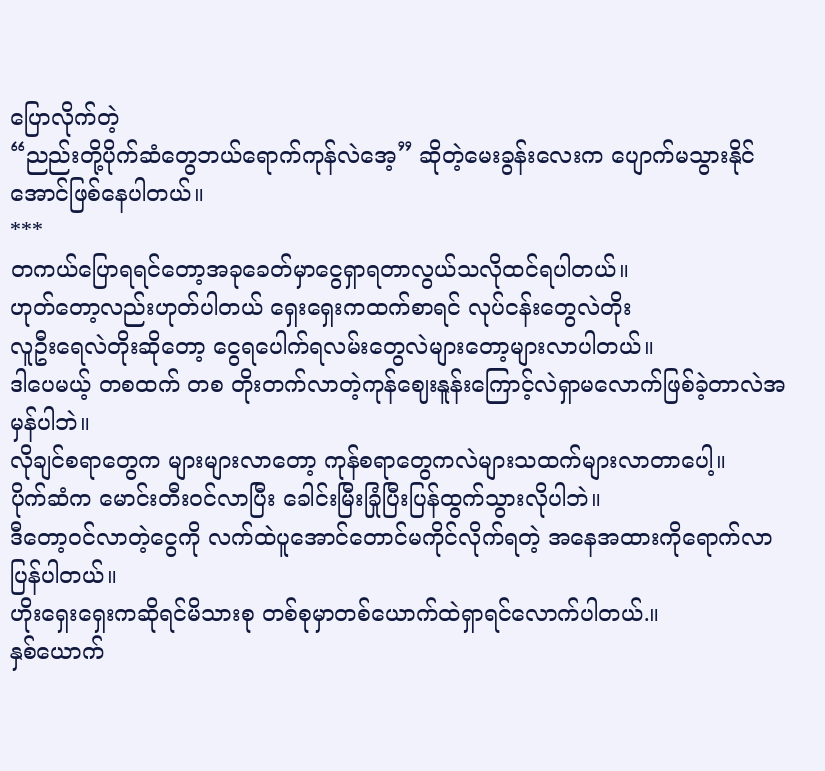ပြောလိုက်တဲ့
“ညည်းတို့ပိုက်ဆံတွေဘယ်ရောက်ကုန်လဲအေ့” ဆိုတဲ့မေးခွန်းလေးက ပျောက်မသွားနိုင်အောင်ဖြစ်နေပါတယ်။
***
တကယ်ပြောရရင်တော့အခုခေတ်မှာငွေရှာရတာလွယ်သလိုထင်ရပါတယ်။
ဟုတ်တော့လည်းဟုတ်ပါတယ် ရှေးရှေးကထက်စာရင် လုပ်ငန်းတွေလဲတိုး
လူဦးရေလဲတိုးဆိုတော့ ငွေရပေါက်ရလမ်းတွေလဲများတော့များလာပါတယ်။
ဒါပေမယ့် တစထက် တစ တိုးတက်လာတဲ့ကုန်ဈေးနူန်းကြောင့်လဲရှာမလောက်ဖြစ်ခဲ့တာလဲအမှန်ပါဘဲ။
လိုချင်စရာတွေက များများလာတော့ ကုန်စရာတွေကလဲများသထက်များလာတာပေါ့။
ပိုက်ဆံက မောင်းတီးဝင်လာပြီး ခေါင်းမြီးခြုံပြီးပြန်ထွက်သွားလိုပါဘဲ။
ဒီတော့ဝင်လာတဲ့ငွေကို လက်ထဲပူအောင်တောင်မကိုင်လိုက်ရတဲ့ အနေအထားကိုရောက်လာပြန်ပါတယ်။
ဟိုးရှေးရှေးကဆိုရင်မိသားစု တစ်စုမှာတစ်ယောက်ထဲရှာရင်လောက်ပါတယ်.။
နှစ်ယောက်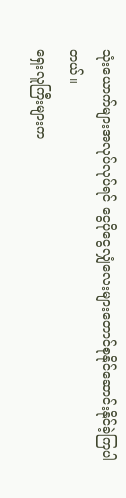သုံးယောက်များအလုပ်လုပ်ရင် ငွေပိုငွေလျှံလေးများတောင်စုနိုင်ဆောင်းနိုင်ခဲ့ကြပါတယ်။
ရှေးလူကြီးများက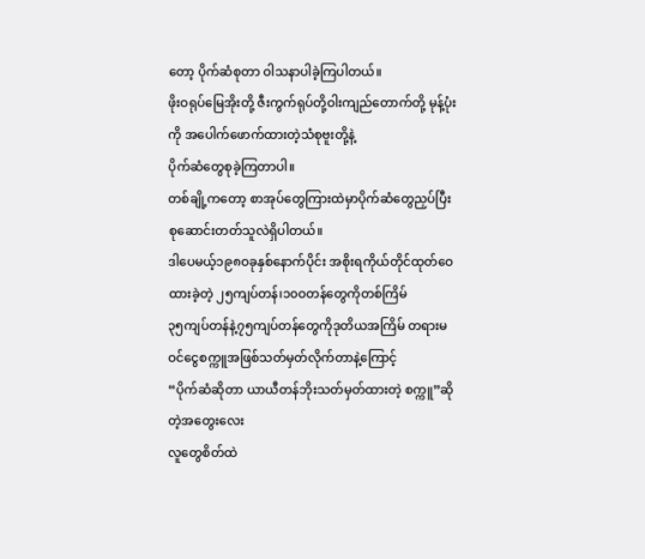တော့ ပိုက်ဆံစုတာ ဝါသနာပါခဲ့ကြပါတယ်။
ဖိုးဝရုပ်မြေအိုးတို့ ဇီးကွက်ရုပ်တို့ဝါးကျည်တောက်တို့ မုန့်ပုံးကို အပေါက်ဖောက်ထားတဲ့သံစုဗူးတို့နဲ့
ပိုက်ဆံတွေစုခဲ့ကြတာပါ။
တစ်ချို့ကတော့ စာအုပ်တွေကြားထဲမှာပိုက်ဆံတွေညှပ်ပြီး စုဆောင်းတတ်သူလဲရှိပါတယ်။
ဒါပေမယ့်၁၉၈ဝခုနှစ်နောက်ပိုင်း အစိုးရကိုယ်တိုင်ထုတ်ဝေထားခဲ့တဲ့ ၂၅ကျပ်တန်၊၁၀ဝတန်တွေကိုတစ်ကြိမ်
၃၅ကျပ်တန်နဲ့၇၅ကျပ်တန်တွေကိုဒုတိယအကြိမ် တရားမဝင်ငွေစက္ကူအဖြစ်သတ်မှတ်လိုက်တာနဲ့ကြောင့်
“ပိုက်ဆံဆိုတာ ယာယီတန်ဘိုးသတ်မှတ်ထားတဲ့ စက္ကူ”ဆိုတဲ့အတွေးလေး
လူတွေစိတ်ထဲ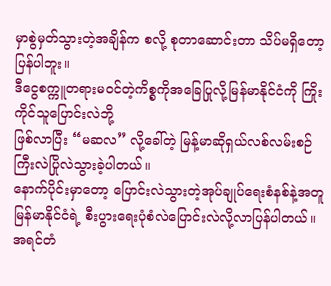မှာစွဲမှတ်သွားတဲ့အချိန်က စလို့ စုတာဆောင်းတာ သိပ်မရှိတော့ပြန်ပါဘူး။
ဒီငွေစက္ကူတရားမဝင်တဲ့ကိစ္စကိုအခြေပြုလို့မြန်မာနိုင်ငံကို ကြိုးကိုင်သူပြောင်းလဲဘို့
ဖြစ်လာပြီး “မဆလ” လို့ခေါ်တဲ့ မြန့်မာဆိုရှယ်လစ်လမ်းစဉ်ကြီးလဲပြိုလဲသွားခဲ့ပါတယ်။
နောက်ပိုင်းမှာတော့ ပြောင်းလဲသွားတဲ့အုပ်ချုပ်ရေးစံနစ်နဲ့အတူ မြန်မာနိုင်ငံရဲ့ စီးပွားရေးပုံစံလဲပြောင်းလဲလို့လာပြန်ပါတယ်။
အရင်တံ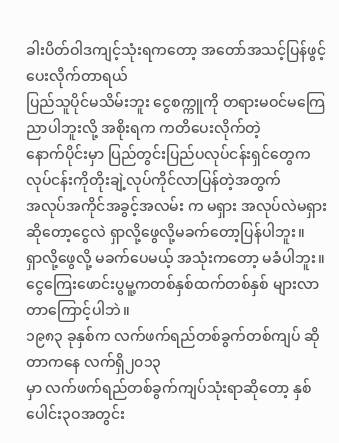ခါးပိတ်ဝါဒကျင့်သုံးရကတော့ အတော်အသင့်ပြန်ဖွင့်ပေးလိုက်တာရယ်
ပြည်သူပိုင်မသိမ်းဘူး ငွေစက္ကူကို တရားမဝင်မကြေညာပါဘူးလို့ အစိုးရက ကတိပေးလိုက်တဲ့
နောက်ပိုင်းမှာ ပြည်တွင်းပြည်ပလုပ်ငန်းရှင်တွေက လုပ်ငန်းကိုတိုးချဲ့လုပ်ကိုင်လာပြန်တဲ့အတွက်
အလုပ်အကိုင်အခွင့်အလမ်း က မရှား အလုပ်လဲမရှား ဆိုတော့ငွေလဲ ရှာလို့ဖွေလို့မခက်တော့ပြန်ပါဘူး။
ရှာလို့ဖွေလို့ မခက်ပေမယ့် အသုံးကတော့ မခံပါဘူး။
ငွေကြေးဖောင်းပွမူ့ကတစ်နှစ်ထက်တစ်နှစ် များလာတာကြောင့်ပါဘဲ။
၁၉၈၃ ခုနှစ်က လက်ဖက်ရည်တစ်ခွက်တစ်ကျပ် ဆိုတာကနေ လက်ရှိ၂၀၁၃
မှာ လက်ဖက်ရည်တစ်ခွက်ကျပ်သုံးရာဆိုတော့ နှစ်ပေါင်း၃ဝအတွင်း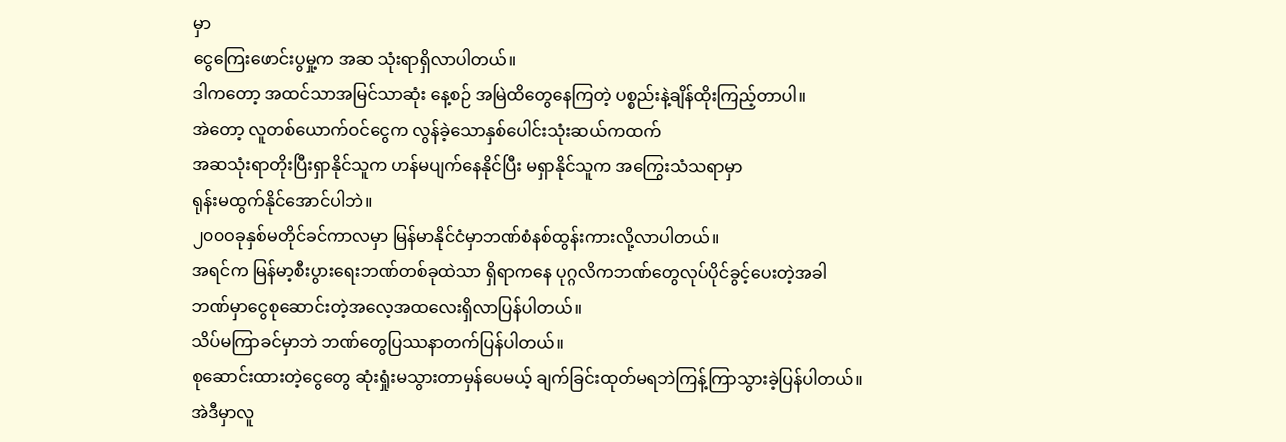မှာ
ငွေကြေးဖောင်းပွမှု့က အဆ သုံးရာရှိလာပါတယ်။
ဒါကတော့ အထင်သာအမြင်သာဆုံး နေ့စဉ် အမြဲထိတွေနေကြတဲ့ ပစ္စည်းနဲ့ချိန်ထိုးကြည့်တာပါ။
အဲတော့ လူတစ်ယောက်ဝင်ငွေက လွန်ခဲ့သောနှစ်ပေါင်းသုံးဆယ်ကထက်
အဆသုံးရာတိုးပြီးရှာနိုင်သူက ဟန်မပျက်နေနိုင်ပြီး မရှာနိုင်သူက အကြွေးသံသရာမှာ
ရုန်းမထွက်နိုင်အောင်ပါဘဲ။
၂၀၀ဝခုနှစ်မတိုင်ခင်ကာလမှာ မြန်မာနိုင်ငံမှာဘဏ်စံနစ်ထွန်းကားလို့လာပါတယ်။
အရင်က မြန်မာ့စီးပွားရေးဘဏ်တစ်ခုထဲသာ ရှိရာကနေ ပုဂ္ဂလိကဘဏ်တွေလုပ်ပိုင်ခွင့်ပေးတဲ့အခါ
ဘဏ်မှာငွေစုဆောင်းတဲ့အလေ့အထလေးရှိလာပြန်ပါတယ်။
သိပ်မကြာခင်မှာဘဲ ဘဏ်တွေပြဿနာတက်ပြန်ပါတယ်။
စုဆောင်းထားတဲ့ငွေတွေ ဆုံးရှုံးမသွားတာမှန်ပေမယ့် ချက်ခြင်းထုတ်မရဘဲကြန့်ကြာသွားခဲ့ပြန်ပါတယ်။
အဲဒီမှာလူ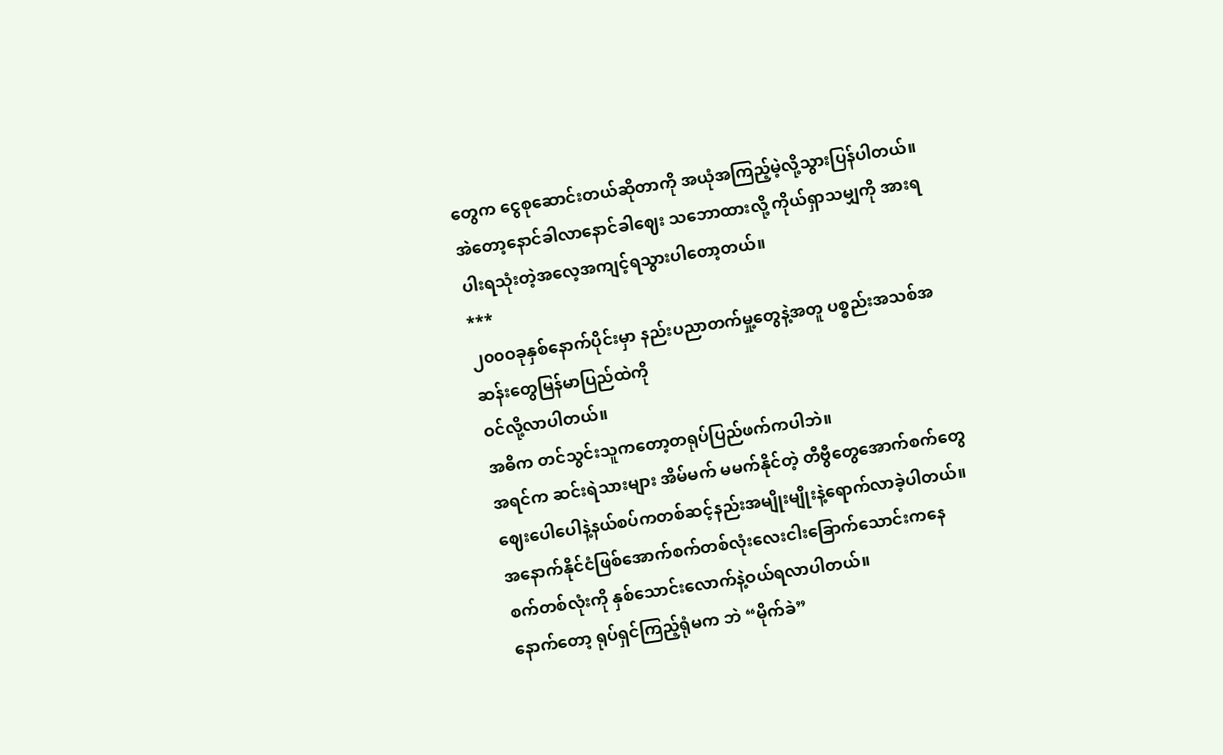တွေက ငွေစုဆောင်းတယ်ဆိုတာကို အယုံအကြည့်မဲ့လို့သွားပြန်ပါတယ်။
အဲတော့နောင်ခါလာနောင်ခါဈေး သဘောထားလို့ ကိုယ်ရှာသမျှကို အားရပါးရသုံးတဲ့အလေ့အကျင့်ရသွားပါတော့တယ်။
***
၂၀၀ဝခုနှစ်နောက်ပိုင်းမှာ နည်းပညာတက်မှု့တွေနဲ့အတူ ပစ္စည်းအသစ်အဆန်းတွေမြန်မာပြည်ထဲကို
ဝင်လို့လာပါတယ်။
အဓိက တင်သွင်းသူကတော့တရုပ်ပြည်ဖက်ကပါဘဲ။
အရင်က ဆင်းရဲသားများ အိမ်မက် မမက်နိုင်တဲ့ တီဗွီတွေအောက်စက်တွေ
ဈေးပေါပေါနဲ့နယ်စပ်ကတစ်ဆင့်နည်းအမျိုးမျိုးနဲ့ရောက်လာခဲ့ပါတယ်။
အနောက်နိုင်ငံဖြစ်အောက်စက်တစ်လုံးလေးငါးခြောက်သောင်းကနေ
စက်တစ်လုံးကို နှစ်သောင်းလောက်နဲ့ဝယ်ရလာပါတယ်။
နောက်တော့ ရုပ်ရှင်ကြည့်ရုံမက ဘဲ “မိုက်ခဲ”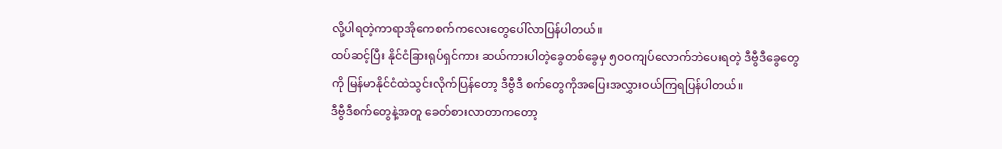လို့ပါရတဲ့ကာရာအိုကေစက်ကလေးတွေပေါ်လာပြန်ပါတယ်။
ထပ်ဆင့်ပြီး နိုင်ငံခြားရုပ်ရှင်ကား ဆယ်ကားပါတဲ့ခွေတစ်ခွေမှ ၅၀ဝကျပ်လောက်ဘဲပေးရတဲ့ ဒီဗွီဒီခွေတွေ
ကို မြန်မာနိုင်ငံထဲသွင်းလိုက်ပြန်တော့ ဒီဗွီဒီ စက်တွေကိုအပြေးအလွှားဝယ်ကြရပြန်ပါတယ်။
ဒီဗွီဒီစက်တွေနဲ့အတူ ခေတ်စားလာတာကတော့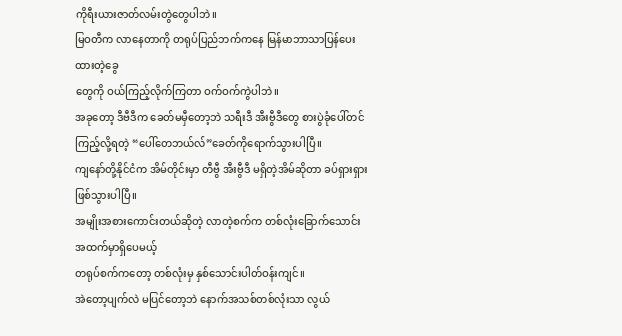ကိုရီးယားဇာတ်လမ်းတွဲတွေပါဘဲ။
မြဝတီက လာနေတာကို တရုပ်ပြည်ဘက်ကနေ မြန်မာဘာသာပြန်ပေးထားတဲ့ခွေ
တွေကို ဝယ်ကြည့်လိုက်ကြတာ ဝက်ဝက်ကွဲပါဘဲ။
အခုတော့ ဒီဗီဒီက ခေတ်မမှီတော့ဘဲ သရီးဒီ အီးဗွီဒီတွေ စားပွဲခုံပေါ်တင်ကြည့်လို့ရတဲ့ “ပေါ်တေဘယ်လ်”ခေတ်ကိုရောက်သွားပါပြီ။
ကျနော်တို့နိုင်ငံက အိမ်တိုင်းမှာ တီဗွီ အီးဗွီဒီ မရှိတဲ့အိမ်ဆိုတာ ခပ်ရှားရှားဖြစ်သွားပါပြီ။
အမျိုးအစားကောင်းတယ်ဆိုတဲ့ လာတဲ့စက်က တစ်လုံးခြောက်သောင်းအထက်မှာရှိပေမယ့်
တရုပ်စက်ကတော့ တစ်လုံးမှ နှစ်သောင်းပါတ်ဝန်းကျင်။
အဲတော့ပျက်လဲ မပြင်တော့ဘဲ နောက်အသစ်တစ်လုံးသာ လွယ်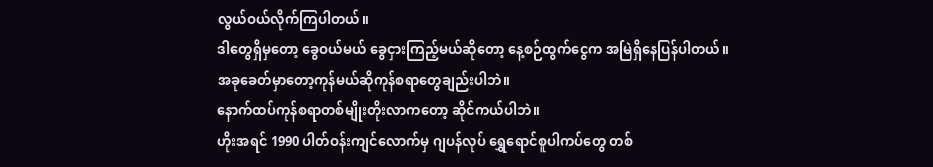လွယ်ဝယ်လိုက်ကြပါတယ်။
ဒါတွေရှိမှတော့ ခွေဝယ်မယ် ခွေငှားကြည့်မယ်ဆိုတော့ နေ့စဉ်ထွက်ငွေက အမြဲရှိနေပြန်ပါတယ်။
အခုခေတ်မှာတော့ကုန်မယ်ဆိုကုန်စရာတွေချည်းပါဘဲ။
နောက်ထပ်ကုန်စရာတစ်မျိုးတိုးလာကတော့ ဆိုင်ကယ်ပါဘဲ။
ဟိုးအရင် 1990 ပါတ်ဝန်းကျင်လောက်မှ ဂျပန်လုပ် ရွှေရောင်စူပါကပ်တွေ တစ်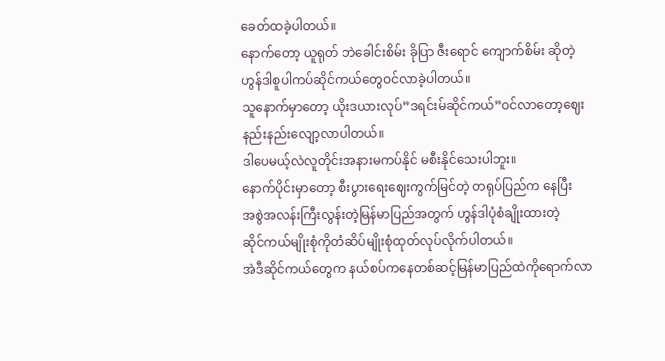ခေတ်ထခဲ့ပါတယ်။
နောက်တော့ ယူရုတ် ဘဲခေါင်းစိမ်း ခိုပြာ ဇီးရောင် ကျောက်စိမ်း ဆိုတဲ့ ဟွန်ဒါစူပါကပ်ဆိုင်ကယ်တွေဝင်လာခဲ့ပါတယ်။
သူနောက်မှာတော့ ယိုးဒယားလုပ်”ဒရင်းမ်ဆိုင်ကယ်”ဝင်လာတော့ဈေးနည်းနည်းလျော့လာပါတယ်။
ဒါပေမယ့်လဲလူတိုင်းအနားမကပ်နိုင် မစီးနိုင်သေးပါဘူး။
နောက်ပိုင်းမှာတော့ စီးပွားရေးဈေးကွက်မြင်တဲ့ တရုပ်ပြည်က နေပြီး
အစွဲအလန်းကြီးလွန်းတဲ့မြန်မာပြည်အတွက် ဟွန်ဒါပုံစံချိုးထားတဲ့
ဆိုင်ကယ်မျိုးစုံကိုတံဆိပ်မျိုးစုံထုတ်လုပ်လိုက်ပါတယ်။
အဲဒီဆိုင်ကယ်တွေက နယ်စပ်ကနေတစ်ဆင့်မြန်မာပြည်ထဲကိုရောက်လာ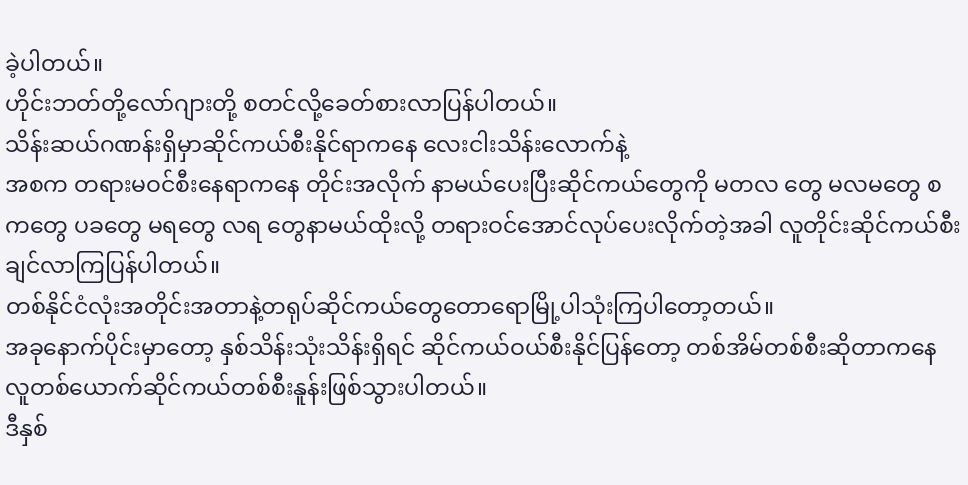ခဲ့ပါတယ်။
ဟိုင်းဘတ်တို့လော်ဂျားတို့ စတင်လို့ခေတ်စားလာပြန်ပါတယ်။
သိန်းဆယ်ဂဏန်းရှိမှာဆိုင်ကယ်စီးနိုင်ရာကနေ လေးငါးသိန်းလောက်နဲ့
အစက တရားမဝင်စီးနေရာကနေ တိုင်းအလိုက် နာမယ်ပေးပြီးဆိုင်ကယ်တွေကို မတလ တွေ မလမတွေ စကတွေ ပခတွေ မရတွေ လရ တွေနာမယ်ထိုးလို့ တရားဝင်အောင်လုပ်ပေးလိုက်တဲ့အခါ လူတိုင်းဆိုင်ကယ်စီးချင်လာကြပြန်ပါတယ်။
တစ်နိုင်ငံလုံးအတိုင်းအတာနဲ့တရုပ်ဆိုင်ကယ်တွေတောရောမြို့ပါသုံးကြပါတော့တယ်။
အခုနောက်ပိုင်းမှာတော့ နှစ်သိန်းသုံးသိန်းရှိရင် ဆိုင်ကယ်ဝယ်စီးနိုင်ပြန်တော့ တစ်အိမ်တစ်စီးဆိုတာကနေ
လူတစ်ယောက်ဆိုင်ကယ်တစ်စီးနူန်းဖြစ်သွားပါတယ်။
ဒီနှစ်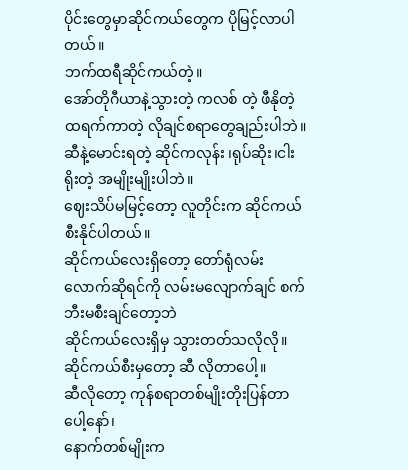ပိုင်းတွေမှာဆိုင်ကယ်တွေက ပိုမြင့်လာပါတယ်။
ဘက်ထရီဆိုင်ကယ်တဲ့။
အော်တိုဂီယာနဲ့သွားတဲ့ ကလစ် တဲ့ ဖီနိုတဲ့ ထရက်ကာတဲ့ လိုချင်စရာတွေချည်းပါဘဲ။
ဆီနဲ့မောင်းရတဲ့ ဆိုင်ကလုန်း ၊ရုပ်ဆိုး၊ငါးရိုးတဲ့ အမျိုးမျိုးပါဘဲ။
ဈေးသိပ်မမြင့်တော့ လူတိုင်းက ဆိုင်ကယ်စီးနိုင်ပါတယ်။
ဆိုင်ကယ်လေးရှိတော့ တော်ရုံလမ်းလောက်ဆိုရင်ကို လမ်းမလျောက်ချင် စက်ဘီးမစီးချင်တော့ဘဲ
ဆိုင်ကယ်လေးရှိမှ သွားတတ်သလိုလို။
ဆိုင်ကယ်စီးမှတော့ ဆီ လိုတာပေါ့။
ဆီလိုတော့ ကုန်စရာတစ်မျိုးတိုးပြန်တာပေါ့နော်၊
နောက်တစ်မျိုးက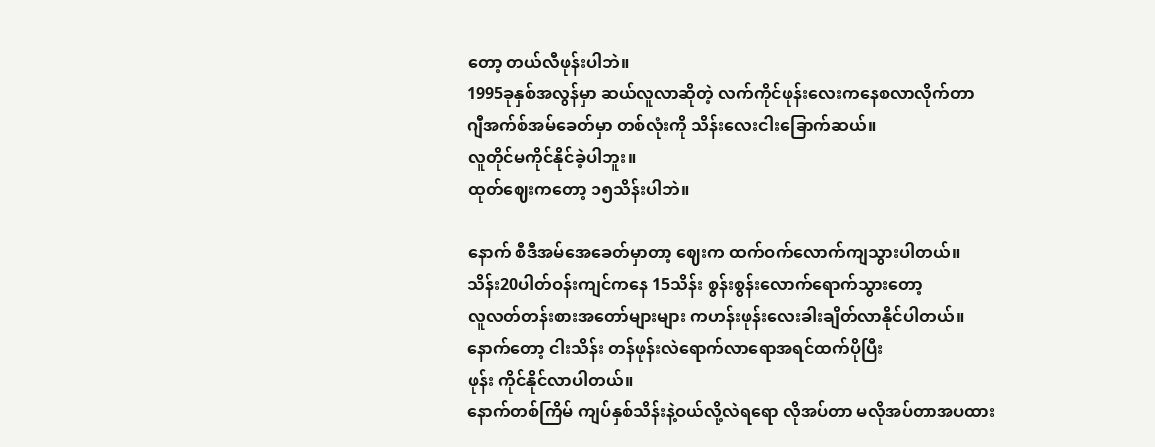တော့ တယ်လီဖုန်းပါဘဲ။
1995ခုနှစ်အလွန်မှာ ဆယ်လူလာဆိုတဲ့ လက်ကိုင်ဖုန်းလေးကနေစလာလိုက်တာ
ဂျီအက်စ်အမ်ခေတ်မှာ တစ်လုံးကို သိန်းလေးငါးခြောက်ဆယ်။
လူတိုင်မကိုင်နိုင်ခဲ့ပါဘူး။
ထုတ်ဈေးကတော့ ၁၅သိန်းပါဘဲ။

နောက် စီဒီအမ်အေခေတ်မှာတာ့ ဈေးက ထက်ဝက်လောက်ကျသွားပါတယ်။
သိန်း20ပါတ်ဝန်းကျင်ကနေ 15သိန်း စွန်းစွန်းလောက်ရောက်သွားတော့
လူလတ်တန်းစားအတော်များများ ကဟန်းဖုန်းလေးခါးချိတ်လာနိုင်ပါတယ်။
နောက်တော့ ငါးသိန်း တန်ဖုန်းလဲရောက်လာရောအရင်ထက်ပိုပြီး
ဖုန်း ကိုင်နိုင်လာပါတယ်။
နောက်တစ်ကြိမ် ကျပ်နှစ်သိန်းနဲ့ဝယ်လို့လဲရရော လိုအပ်တာ မလိုအပ်တာအပထား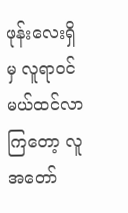ဖုန်းလေးရှိမှ လူရာဝင်မယ်ထင်လာကြတော့ လူအတော်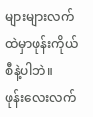များများလက်ထဲမှာဖုန်းကိုယ်စီနဲ့ပါဘဲ။
ဖုန်းလေးလက်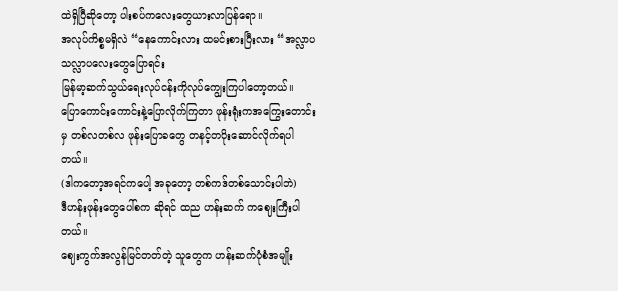ထဲရှိပြီဆိုတော့ ပါးစပ်ကလေးတွေယားလာပြန်ရော။
အလုပ်ကိစ္စမရှိလဲ “နေကောင်းလား ထမင်းစားပြီးလား “အလ္လာပသလ္လာပလေးတွေပြောရင်း
မြန်မာ့ဆက်သွယ်ရေးလုပ်ငန်းကိုလုပ်ကျွေးကြပါတော့တယ်။
ပြောကောင်းကောင်းနဲ့ပြောလိုက်ကြတာ ဖုန်းရုံးကအကြွေးတောင်းမှ တစ်လတစ်လ ဖုန်းပြောခတွေ တနင့်တပိုးဆောင်လိုက်ရပါတယ်။
(ဒါကတော့အရင်ကပေါ့ အခုတော့ တစ်ကဒ်တစ်သောင်းပါဘဲ)
ဒီဟန်းဖုန်းတွေပေါ်စက ဆိုရင် ထည ဟန်းဆက် ကဈေးကြီးပါတယ်။
ဈေးကွက်အလွန်မြင်တတ်တဲ့ သူတွေက ဟန်းဆက်ပုံစံအမျိုး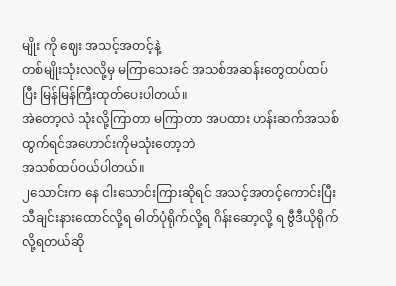မျိုး ကို ဈေး အသင့်အတင့်နဲ့
တစ်မျိုးသုံးလလို့မှ မကြာသေးခင် အသစ်အဆန်းတွေထပ်ထပ်ပြီး မြန်မြန်ကြီးထုတ်ပေးပါတယ်။
အဲတော့လဲ သုံးလို့ကြာတာ မကြာတာ အပထား ဟန်းဆက်အသစ်ထွက်ရင်အဟောင်းကိုမသုံးတော့ဘဲ
အသစ်ထပ်ဝယ်ပါတယ်။
၂သောင်းက နေ ငါးသောင်းကြားဆိုရင် အသင့်အတင့်ကောင်းပြီး သီချင်းနားထောင်လို့ရ ဓါတ်ပုံရိုက်လို့ရ ဂိန်းဆော့လို့ ရ ဗွီဒီယိုရိုက်လို့ရတယ်ဆို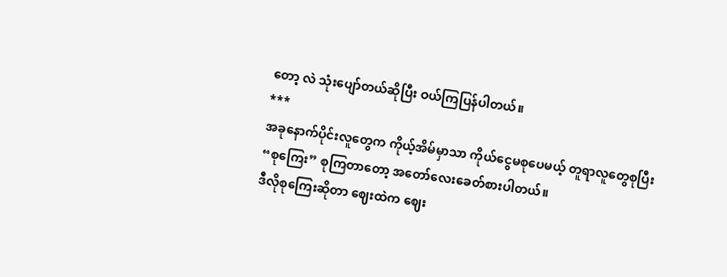တော့ လဲ သုံးပျော်တယ်ဆိုပြီး ဝယ်ကြပြန်ပါတယ်။
***
အခုနောက်ပိုင်းလူတွေက ကိုယ့်အိမ်မှာသာ ကိုယ်ငွေမစုပေမယ့် တူရာလူတွေစုပြီး
“စုကြေး” စုကြတာတော့ အတော်လေးခေတ်စားပါတယ်။
ဒီလိုစုကြေးဆိုတာ ဈေးထဲက ဈေး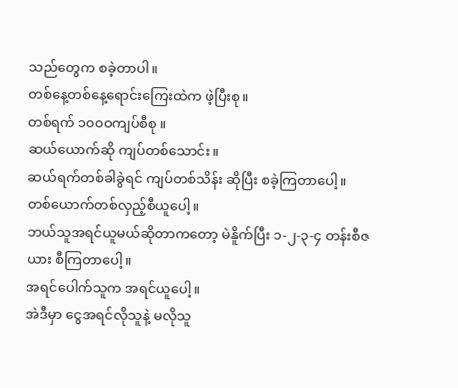သည်တွေက စခဲ့တာပါ။
တစ်နေ့တစ်နေ့ရောင်းကြေးထဲက ဖဲ့ပြီးစု။
တစ်ရက် ၁၀၀ဝကျပ်စီစု ။
ဆယ်ယောက်ဆို ကျပ်တစ်သောင်း။
ဆယ်ရက်တစ်ခါခွဲရင် ကျပ်တစ်သိန်း ဆိုပြီး စခဲ့ကြတာပေါ့။
တစ်ယောက်တစ်လှည့်စီယူပေါ့။
ဘယ်သူအရင်ယူမယ်ဆိုတာကတော့ မဲနိူက်ပြီး ၁-၂-၃-၄ တန်းစီဇယား စီကြတာပေါ့။
အရင်ပေါက်သူက အရင်ယူပေါ့။
အဲဒီမှာ ငွေအရင်လိုသူနဲ့ မလိုသူ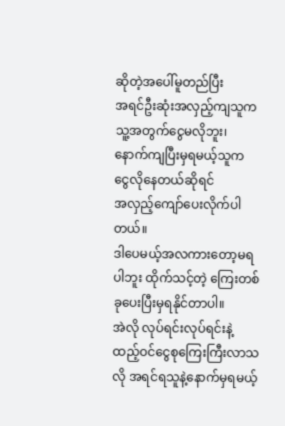ဆိုတဲ့အပေါ်မူတည်ပြီး
အရင်ဦးဆုံးအလှည့်ကျသူက သူ့အတွက်ငွေမလိုဘူး၊
နောက်ကျပြီးမှရမယ့်သူက ငွေလိုနေတယ်ဆိုရင်
အလှည့်ကျော်ပေးလိုက်ပါတယ်။
ဒါပေမယ့်အလကားတော့မရပါဘူး ထိုက်သင့်တဲ့ ကြေးတစ်ခုပေးပြီးမှရနိုင်တာပါ။
အဲလို လုပ်ရင်းလုပ်ရင်းနဲ့ ထည့်ဝင်ငွေစုကြေးကြီးလာသလို အရင်ရသူနဲ့နောက်မှရမယ့်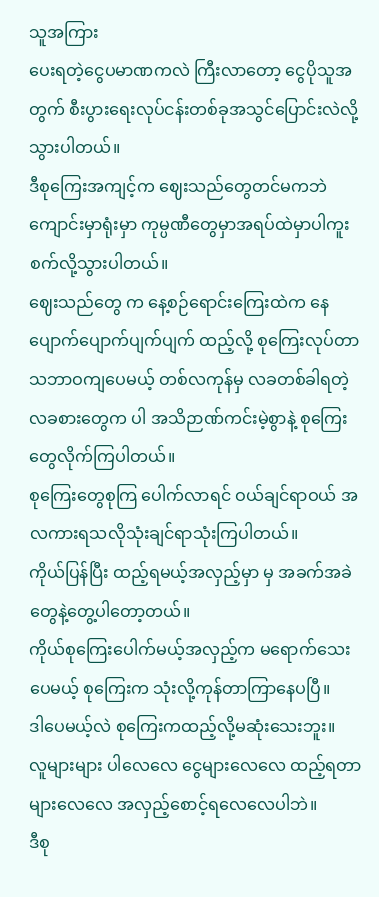သူအကြား
ပေးရတဲ့ငွေပမာဏကလဲ ကြီးလာတော့ ငွေပိုသူအတွက် စီးပွားရေးလုပ်ငန်းတစ်ခုအသွင်ပြောင်းလဲလို့သွားပါတယ်။
ဒီစုကြေးအကျင့်က ဈေးသည်တွေတင်မကဘဲ ကျောင်းမှာရုံးမှာ ကုမ္ပဏီတွေမှာအရပ်ထဲမှာပါကူးစက်လို့သွားပါတယ်။
ဈေးသည်တွေ က နေ့စဉ်ရောင်းကြေးထဲက နေ ပျောက်ပျောက်ပျက်ပျက် ထည့်လို့ စုကြေးလုပ်တာ သဘာဝကျပေမယ့် တစ်လကုန်မှ လခတစ်ခါရတဲ့
လခစားတွေက ပါ အသိဉာဏ်ကင်းမဲ့စွာနဲ့ စုကြေးတွေလိုက်ကြပါတယ်။
စုကြေးတွေစုကြ ပေါက်လာရင် ဝယ်ချင်ရာဝယ် အလကားရသလိုသုံးချင်ရာသုံးကြပါတယ်။
ကိုယ်ပြန်ပြီး ထည့်ရမယ့်အလှည့်မှာ မှ အခက်အခဲတွေနဲ့တွေ့ပါတော့တယ်။
ကိုယ်စုကြေးပေါက်မယ့်အလှည့်က မရောက်သေး ပေမယ့် စုကြေးက သုံးလို့ကုန်တာကြာနေပပြီ။
ဒါပေမယ့်လဲ စုကြေးကထည့်လို့မဆုံးသေးဘူး။
လူများများ ပါလေလေ ငွေများလေလေ ထည့်ရတာများလေလေ အလှည့်စောင့်ရလေလေပါဘဲ။
ဒီစု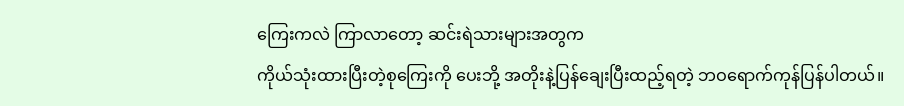ကြေးကလဲ ကြာလာတော့ ဆင်းရဲသားများအတွက
ကိုယ်သုံးထားပြီးတဲ့စုကြေးကို ပေးဘို့ အတိုးနဲ့ပြန်ချေးပြီးထည့်ရတဲ့ ဘဝရောက်ကုန်ပြန်ပါတယ်။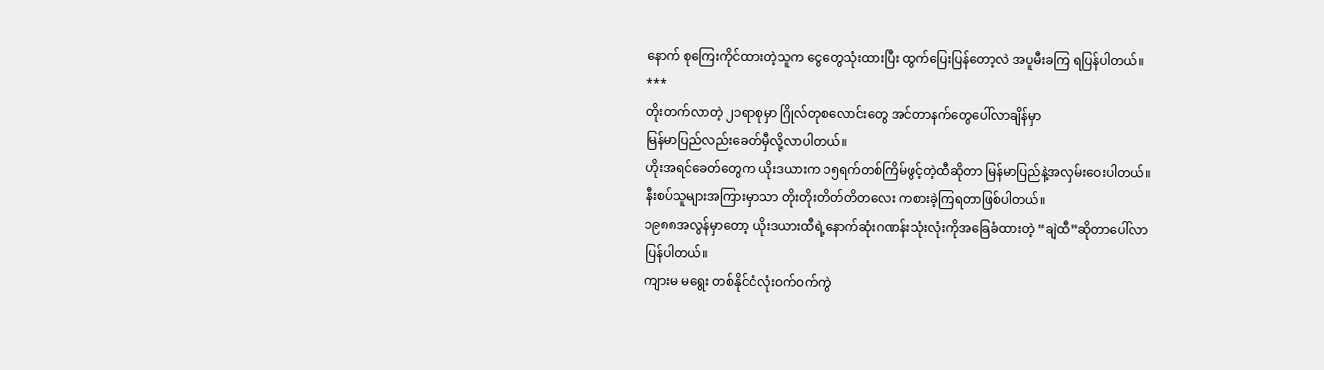နောက် စုကြေးကိုင်ထားတဲ့သူက ငွေတွေသုံးထားပြီး ထွက်ပြေးပြန်တော့လဲ အပူမီးခကြ ရပြန်ပါတယ်။
***
တိုးတက်လာတဲ့ ၂၁ရာစုမှာ ဂြိုလ်တုစလောင်းတွေ အင်တာနက်တွေပေါ်လာချိန်မှာ
မြန်မာပြည်လည်းခေတ်မှီလို့လာပါတယ်။
ဟိုးအရင်ခေတ်တွေက ယိုးဒယားက ၁၅ရက်တစ်ကြိမ်ဖွင့်တဲ့ထီဆိုတာ မြန်မာပြည်နဲ့အလှမ်းဝေးပါတယ်။
နီးစပ်သူများအကြားမှာသာ တိုးတိုးတိတ်တိတလေး ကစားခဲ့ကြရတာဖြစ်ပါတယ်။
၁၉၈၈အလွန်မှာတော့ ယိုးဒယားထီရဲ့နောက်ဆုံးဂဏန်းသုံးလုံးကိုအခြေခံထားတဲ့ “ချဲထီ”ဆိုတာပေါ်လာ
ပြန်ပါတယ်။
ကျားမ မရွေး တစ်နိုင်ငံလုံးဝက်ဝက်ကွဲ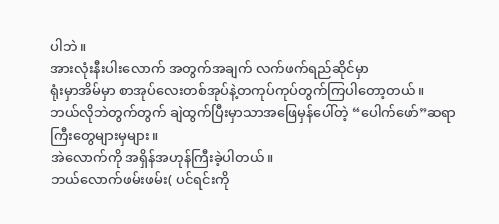ပါဘဲ။
အားလုံးနီးပါးလောက် အတွက်အချက် လက်ဖက်ရည်ဆိုင်မှာ
ရုံးမှာအိမ်မှာ စာအုပ်လေးတစ်အုပ်နဲ့တကုပ်ကုပ်တွက်ကြပါတော့တယ်။
ဘယ်လိုဘဲတွက်တွက် ချဲထွက်ပြီးမှာသာအဖြေမှန်ပေါ်တဲ့ “ပေါက်ဖော်”ဆရာကြီးတွေများမှများ။
အဲလောက်ကို အရှိန်အဟုန်ကြီးခဲ့ပါတယ်။
ဘယ်လောက်ဖမ်းဖမ်း( ပင်ရင်းကို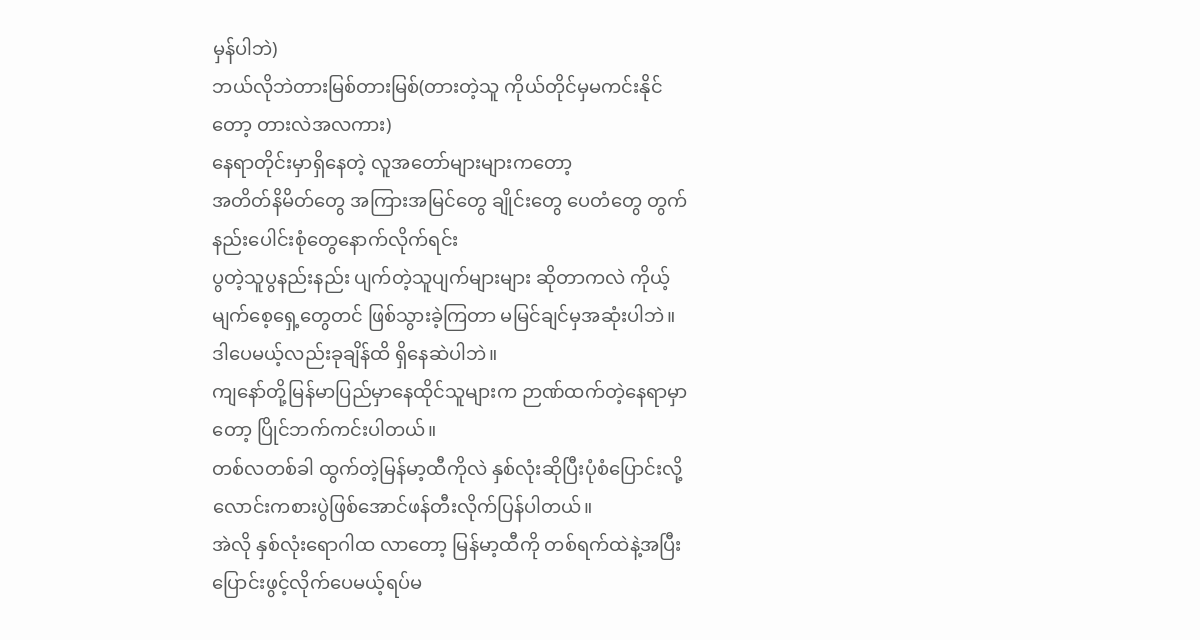မှန်ပါဘဲ)
ဘယ်လိုဘဲတားမြစ်တားမြစ်(တားတဲ့သူ ကိုယ်တိုင်မှမကင်းနိုင်တော့ တားလဲအလကား)
နေရာတိုင်းမှာရှိနေတဲ့ လူအတော်များများကတော့
အတိတ်နိမိတ်တွေ အကြားအမြင်တွေ ချိုင်းတွေ ပေတံတွေ တွက်နည်းပေါင်းစုံတွေနောက်လိုက်ရင်း
ပွတဲ့သူပွနည်းနည်း ပျက်တဲ့သူပျက်များများ ဆိုတာကလဲ ကိုယ့်မျက်စေ့ရှေ့တွေတင် ဖြစ်သွားခဲ့ကြတာ မမြင်ချင်မှအဆုံးပါဘဲ။
ဒါပေမယ့်လည်းခုချိန်ထိ ရှိနေဆဲပါဘဲ။
ကျနော်တို့မြန်မာပြည်မှာနေထိုင်သူများက ဉာဏ်ထက်တဲ့နေရာမှာတော့ ပြိုင်ဘက်ကင်းပါတယ်။
တစ်လတစ်ခါ ထွက်တဲ့မြန်မာ့ထီကိုလဲ နှစ်လုံးဆိုပြီးပုံစံပြောင်းလို့ လောင်းကစားပွဲဖြစ်အောင်ဖန်တီးလိုက်ပြန်ပါတယ်။
အဲလို နှစ်လုံးရောဂါထ လာတော့ မြန်မာ့ထီကို တစ်ရက်ထဲနဲ့အပြီးပြောင်းဖွင့်လိုက်ပေမယ့်ရပ်မ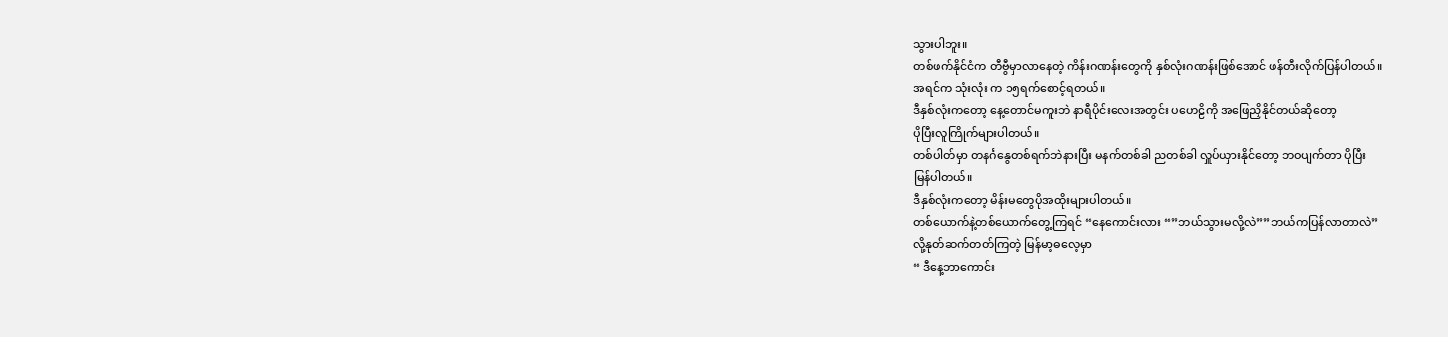သွားပါဘူး။
တစ်ဖက်နိုင်ငံက တီဗွီမှာလာနေတဲ့ ကိန်းဂဏန်းတွေကို နှစ်လုံးဂဏန်းဖြစ်အောင် ဖန်တီးလိုက်ပြန်ပါတယ်။
အရင်က သုံးလုံး က ၁၅ရက်စောင့်ရတယ်။
ဒီနှစ်လုံးကတော့ နေ့တောင်မကူးဘဲ နာရီပိုင်းလေးအတွင်း ပဟေဠိကို အဖြေညှိနိုင်တယ်ဆိုတော့
ပိုပြီးလူကြိုက်များပါတယ်။
တစ်ပါတ်မှာ တနင်္ဂနွေတစ်ရက်ဘဲနားပြီး မနက်တစ်ခါ ညတစ်ခါ လှူပ်ယှားနိုင်တော့ ဘဝပျက်တာ ပိုပြီး
မြန်ပါတယ်။
ဒီနှစ်လုံးကတော့ မိန်းမတွေပိုအထိုးများပါတယ်။
တစ်ယောက်နဲ့တစ်ယောက်တွေ့ကြရင် “နေကောင်းလား “”ဘယ်သွားမလို့လဲ””ဘယ်ကပြန်လာတာလဲ”
လို့နုတ်ဆက်တတ်ကြတဲ့ မြန်မာ့ဓလေ့မှာ
“ ဒီနေ့ဘာကောင်း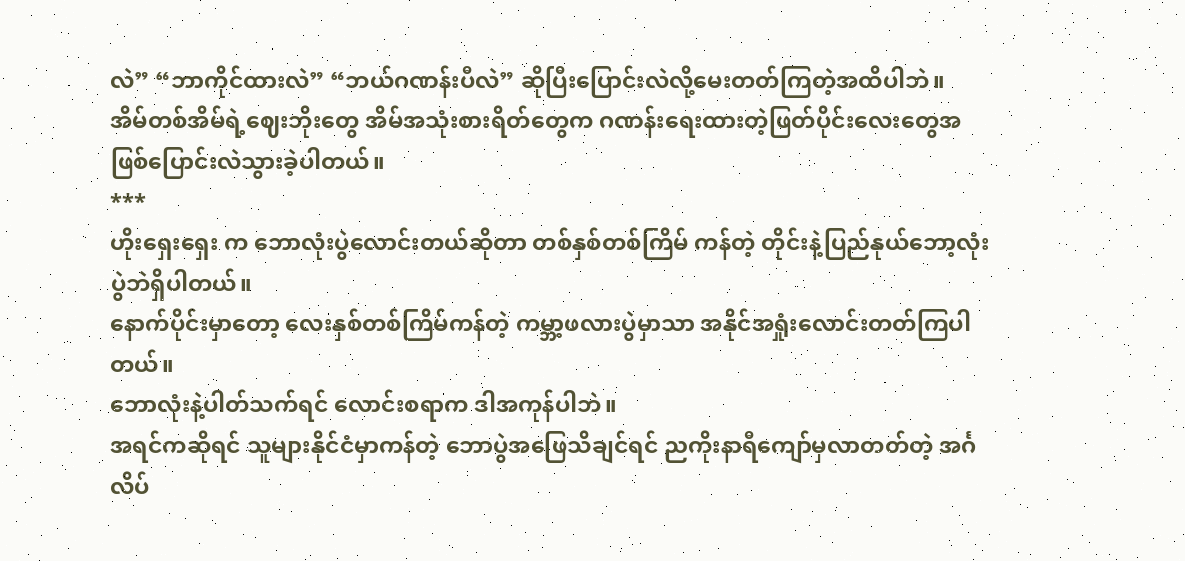လဲ” “ဘာကိုင်ထားလဲ” “ဘယ်ဂဏန်းပီလဲ” ဆိုပြီးပြောင်းလဲလို့မေးတတ်ကြတဲ့အထိပါဘဲ။
အိမ်တစ်အိမ်ရဲ့ဈေးဘိုးတွေ အိမ်အသုံးစားရိတ်တွေက ဂဏန်းရေးထားတဲ့ဖြတ်ပိုင်းလေးတွေအဖြစ်ပြောင်းလဲသွားခဲ့ပါတယ်။
***
ဟိုးရှေးရှေး က ဘောလုံးပွဲလောင်းတယ်ဆိုတာ တစ်နှစ်တစ်ကြိမ် ကန်တဲ့ တိုင်းနဲ့ပြည်နုယ်ဘော့လုံးပွဲဘဲရှိပါတယ်။
နောက်ပိုင်းမှာတော့ လေးနှစ်တစ်ကြိမ်ကန်တဲ့ ကမ္ဘာ့ဖလားပွဲမှာသာ အနိုင်အရှုံးလောင်းတတ်ကြပါတယ်။
ဘောလုံးနဲ့ပါတ်သက်ရင် လောင်းစရာက ဒါအကုန်ပါဘဲ။
အရင်ကဆိုရင် သူများနိုင်ငံမှာကန်တဲ့ ဘောပွဲအဖြေသိချင်ရင် ညကိုးနာရီကျော်မှလာတတ်တဲ့ အင်္ဂလိပ်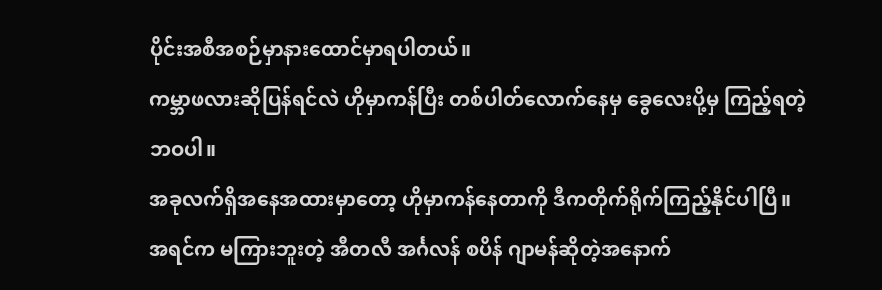ပိုင်းအစီအစဉ်မှာနားထောင်မှာရပါတယ်။
ကမ္ဘာဖလားဆိုပြန်ရင်လဲ ဟိုမှာကန်ပြီး တစ်ပါတ်လောက်နေမှ ခွေလေးပို့မှ ကြည့်ရတဲ့ဘဝပါ။
အခုလက်ရှိအနေအထားမှာတော့ ဟိုမှာကန်နေတာကို ဒီကတိုက်ရိုက်ကြည့်နိုင်ပါပြီ။
အရင်က မကြားဘူးတဲ့ အီတလီ အင်္ဂလန် စပိန် ဂျာမန်ဆိုတဲ့အနောက်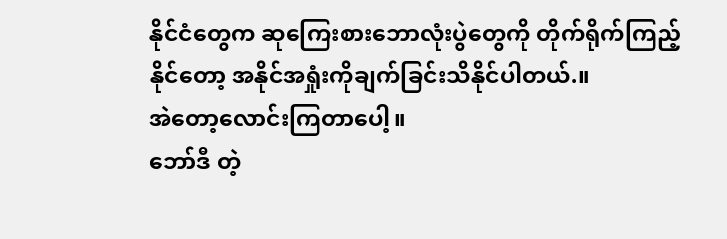နိုင်ငံတွေက ဆုကြေးစားဘောလုံးပွဲတွေကို တိုက်ရိုက်ကြည့်နိုင်တော့ အနိုင်အရှုံးကိုချက်ခြင်းသိနိုင်ပါတယ်.။
အဲတော့လောင်းကြတာပေါ့။
ဘော်ဒီ တဲ့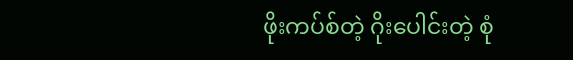ဖိုးကပ်စ်တဲ့ ဂိုးပေါင်းတဲ့ စုံ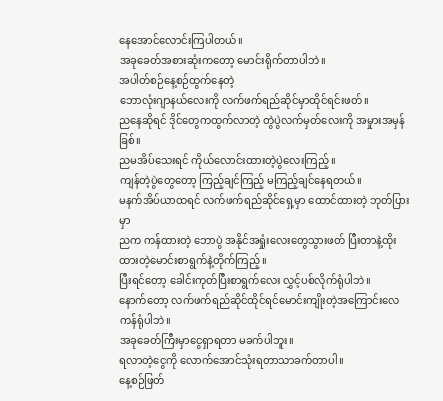နေအောင်လောင်းကြပါတယ်။
အခုခေတ်အစားဆုံးကတော့ မောင်းရိုက်တာပါဘဲ။
အပါတ်စဉ်နေ့စဉ်ထွက်နေတဲ့
ဘောလုံးဂျာနယ်လေးကို လက်ဖက်ရည်ဆိုင်မှာထိုင်ရင်းဖတ်။
ညနေဆိုရင် ဒိုင်တွေကထွက်လာတဲ့ တွဲပွဲလက်မှတ်လေးကို အမှုားအမှန်ခြစ်။
ညမအိပ်သေးရင် ကိုယ်လောင်းထားတဲ့ပွဲလေးကြည့်။
ကျန်တဲ့ပွဲတွေတော့ ကြည့်ချင်ကြည့် မကြည့်ချင်နေရတယ်။
မနက်အိပ်ယာထရင် လက်ဖက်ရည်ဆိုင်ရှေ့မှာ ထောင်ထားတဲ့ ဘုတ်ပြားမှာ
ညက ကန်ထားတဲ့ ဘောပွဲ အနိုင်အရှုံးလေးတွေသွားဖတ် ပြီးတာနဲ့ထိုးထားတဲ့မောင်းစာရွက်နဲ့တိုက်ကြည့်။
ပြီးရင်တော့ ခေါင်းကုတ်ပြီးစာရွက်လေး လွှင့်ပစ်လိုက်ရုံပါဘဲ။
နောက်တော့ လက်ဖက်ရည်ဆိုင်ထိုင်ရင်မောင်းကျိုးတဲ့အကြောင်းလေကန်ရုံပါဘဲ။
အခုခေတ်ကြီးမှာငွေရှာရတာ မခက်ပါဘူး။
ရလာတဲ့ငွေကို လောက်အောင်သုံးရတာသာခက်တာပါ။
နေ့စဉ်ဖြတ်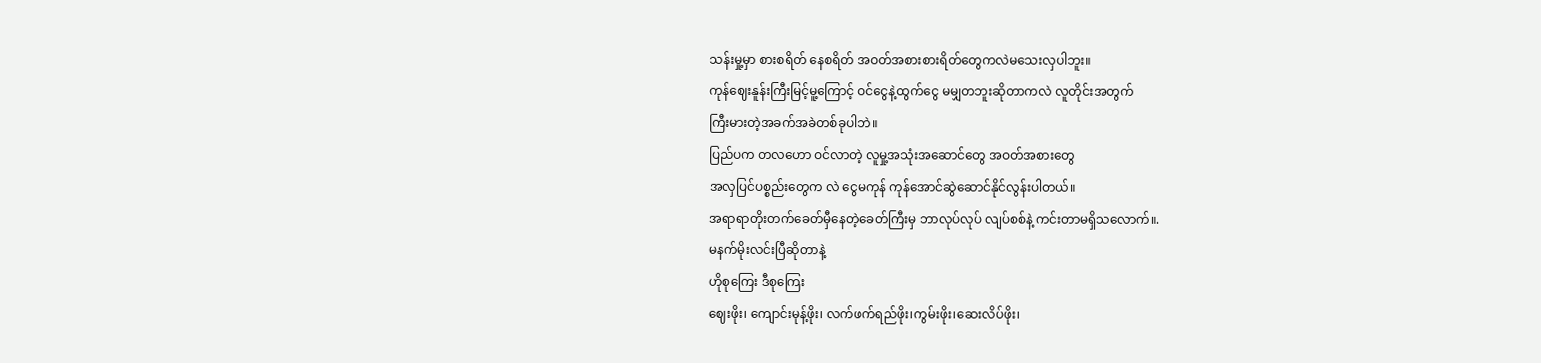သန်းမှု့မှာ စားစရိတ် နေစရိတ် အဝတ်အစားစားရိတ်တွေကလဲမသေးလှပါဘူး။
ကုန်ဈေးနူန်းကြီးမြင့်မူ့ကြောင့် ဝင်ငွေနဲ့ထွက်ငွေ မမျှတဘူးဆိုတာကလဲ လူတိုင်းအတွက်
ကြီးမားတဲ့အခက်အခဲတစ်ခုပါဘဲ။
ပြည်ပက တလဟော ဝင်လာတဲ့ လူမှု့အသုံးအဆောင်တွေ အဝတ်အစားတွေ
အလှပြင်ပစ္စည်းတွေက လဲ ငွေမကုန် ကုန်အောင်ဆွဲဆောင်နိုင်လွန်းပါတယ်။
အရာရာတိုးတက်ခေတ်မှီနေတဲ့ခေတ်ကြီးမှ ဘာလုပ်လုပ် လျပ်စစ်နဲ့ ကင်းတာမရှိသလောက်။.
မနက်မိုးလင်းပြီဆိုတာနဲ့
ဟိုစုကြေး ဒီစုကြေး
ဈေးဖိုး၊ ကျောင်းမုန့်ဖိုး၊ လက်ဖက်ရည်ဖိုး၊ကွမ်းဖိုး၊ဆေးလိပ်ဖိုး၊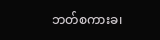ဘတ်စကားခ၊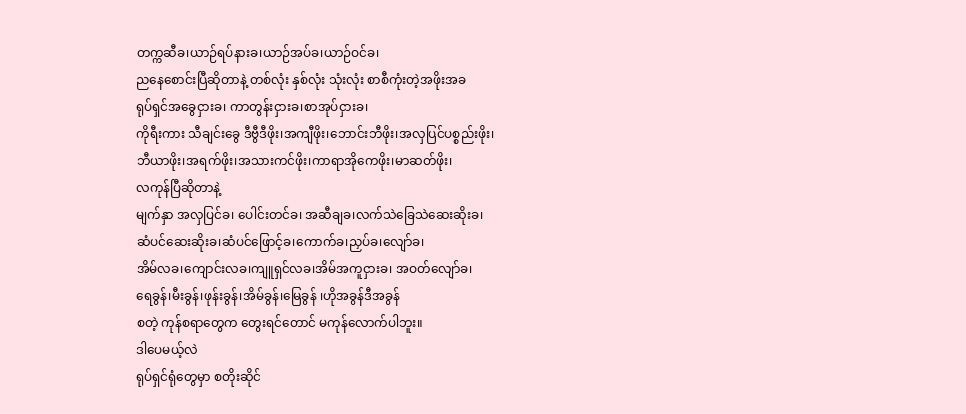တက္ကဆီခ၊ယာဉ်ရပ်နားခ၊ယာဉ်အပ်ခ၊ယာဉ်ဝင်ခ၊
ညနေစောင်းပြီဆိုတာနဲ့ တစ်လုံး နှစ်လုံး သုံးလုံး စာစီကုံးတဲ့အဖိုးအခ
ရုပ်ရှင်အခွေငှားခ၊ ကာတွန်းငှားခ၊စာအုပ်ငှားခ၊
ကိုရီးကား သီချင်းခွေ ဒီဗွီဒီဖိုး၊အကျီဖိုး၊ဘောင်းဘီဖိုး၊အလှပြင်ပစ္စည်းဖိုး၊
ဘီယာဖိုး၊အရက်ဖိုး၊အသားကင်ဖိုး၊ကာရာအိုကေဖိုး၊မာဆတ်ဖိုး၊
လကုန်ပြီဆိုတာနဲ့
မျက်နှာ အလှပြင်ခ၊ ပေါင်းတင်ခ၊ အဆီချခ၊လက်သဲခြေသဲဆေးဆိုးခ၊
ဆံပင်ဆေးဆိုးခ၊ဆံပင်ဖြောင့်ခ၊ကောက်ခ၊ညှပ်ခ၊လျော်ခ၊
အိမ်လခ၊ကျောင်းလခ၊ကျူရှင်လခ၊အိမ်အကူငှားခ၊ အဝတ်လျော်ခ၊
ရေခွန်၊မီးခွန်၊ဖုန်းခွန်၊အိမ်ခွန်၊မြေခွန် ၊ဟိုအခွန်ဒီအခွန်
စတဲ့ ကုန်စရာတွေက တွေးရင်တောင် မကုန်လောက်ပါဘူး။
ဒါပေမယ့်လဲ
ရုပ်ရှင်ရုံတွေမှာ စတိုးဆိုင်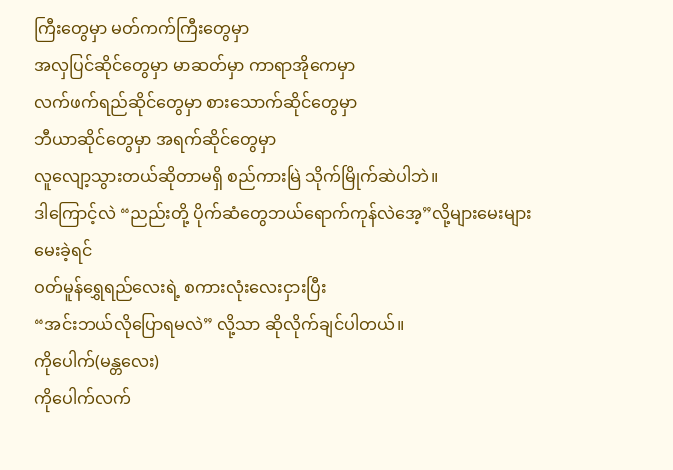ကြီးတွေမှာ မတ်ကက်ကြီးတွေမှာ
အလှပြင်ဆိုင်တွေမှာ မာဆတ်မှာ ကာရာအိုကေမှာ
လက်ဖက်ရည်ဆိုင်တွေမှာ စားသောက်ဆိုင်တွေမှာ
ဘီယာဆိုင်တွေမှာ အရက်ဆိုင်တွေမှာ
လူလျော့သွားတယ်ဆိုတာမရှိ စည်ကားမြဲ သိုက်မြိုက်ဆဲပါဘဲ။
ဒါကြောင့်လဲ “ညည်းတို့ ပိုက်ဆံတွေဘယ်ရောက်ကုန်လဲအေ့”လို့များမေးများမေးခဲ့ရင်
ဝတ်မူန်ရွှေရည်လေးရဲ့ စကားလုံးလေးငှားပြီး
“အင်းဘယ်လိုပြောရမလဲ” လို့သာ ဆိုလိုက်ချင်ပါတယ်။
ကိုပေါက်(မန္တလေး)
ကိုပေါက်လက်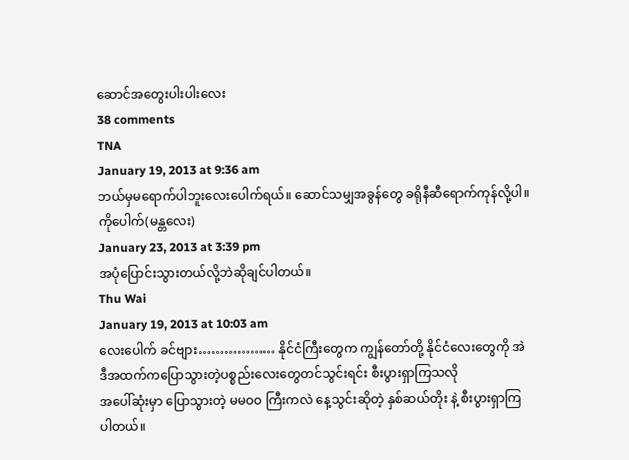ဆောင်အတွေးပါးပါးလေး
38 comments
TNA
January 19, 2013 at 9:36 am
ဘယ်မှမရောက်ပါဘူးလေးပေါက်ရယ်။ ဆောင်သမျှအခွန်တွေ ခရိုနီဆီရောက်ကုန်လို့ပါ။
ကိုပေါက်(မန္တလေး)
January 23, 2013 at 3:39 pm
အပုံပြောင်းသွားတယ်လို့ဘဲဆိုချင်ပါတယ်။
Thu Wai
January 19, 2013 at 10:03 am
လေးပေါက် ခင်ဗျား……………… နိုင်ငံကြီးတွေက ကျွန်တော်တို့ နိုင်ငံလေးတွေကို အဲဒီအထက်ကပြောသွားတဲ့ပစ္စည်းလေးတွေတင်သွင်းရင်း စီးပွားရှာကြသလို
အပေါ်ဆုံးမှာ ပြောသွားတဲ့ မမဝဝ ကြီးကလဲ နေ့သွင်းဆိုတဲ့ နှစ်ဆယ်တိုး နဲ့ စီးပွားရှာကြပါတယ်။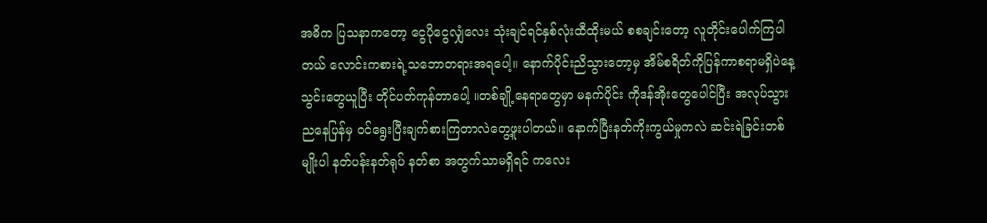အဓိက ပြသနာကတော့ ငွေပိုငွေလျှံလေး သုံးချင်ရင်နှစ်လုံးထီထိုးမယ် စစချင်းတော့ လူတိုင်းပေါက်ကြပါတယ် လောင်းကစားရဲ့သဘောတရားအရပေါ့။ နောက်ပိုင်းညိသွားတော့မှ အိမ်စရိတ်ကိုပြန်ကာစရာမရှိပဲနေ့သွင်းတွေယူပြီး တိုင်ပတ်ကုန်တာပေါ့ ။တစ်ချို့နေရာတွေမှာ မနက်ပိုင်း ကိုဒန်အိုးတွေပေါင်ပြီး အလုပ်သွား ညနေပြန်မှ ဝင်ရွေးပြီးချက်စားကြတာလဲတွေ့ဖူးပါတယ်။ နောက်ပြီးနတ်ကိုးကွယ်မှုကလဲ ဆင်းရဲခြင်းတစ်မျိုးပါ နတ်ပန်းနတ်ရုပ် နတ်စာ အတွက်သာမရှိရင် ကလေး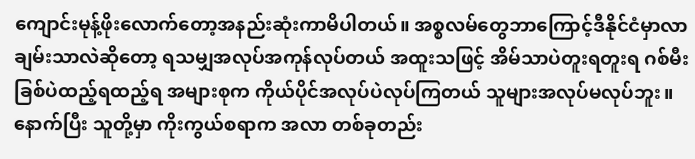ကျောင်းမုန့်ဖိုးလောက်တော့အနည်းဆုံးကာမိပါတယ်။ အစ္စလမ်တွေဘာကြောင့်ဒီနိုင်ငံမှာလာချမ်းသာလဲဆိုတော့ ရသမျှအလုပ်အကုန်လုပ်တယ် အထူးသဖြင့် အိမ်သာပဲတူးရတူးရ ဂစ်မီးခြစ်ပဲထည့်ရထည့်ရ အများစုက ကိုယ်ပိုင်အလုပ်ပဲလုပ်ကြတယ် သူများအလုပ်မလုပ်ဘူး။ နောက်ပြီး သူတို့မှာ ကိုးကွယ်စရာက အလာ တစ်ခုတည်း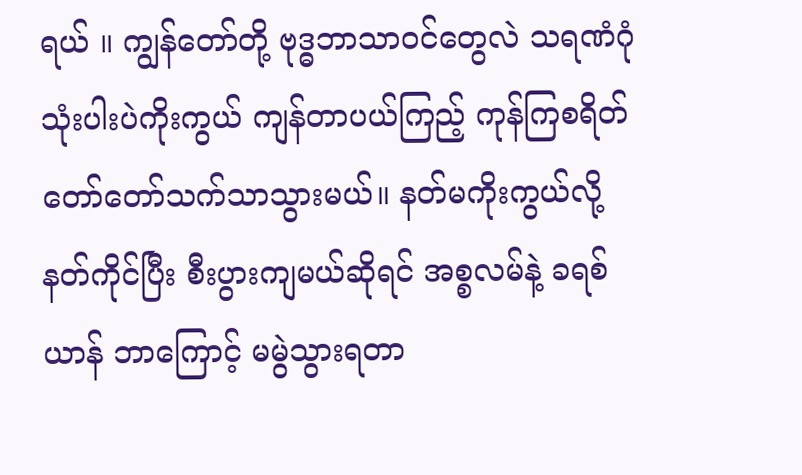ရယ် ။ ကျွန်တော်တို့ ဗုဒ္ဓဘာသာဝင်တွေလဲ သရဏံဂုံသုံးပါးပဲကိုးကွယ် ကျန်တာပယ်ကြည့် ကုန်ကြစရိတ်တော်တော်သက်သာသွားမယ်။ နတ်မကိုးကွယ်လို့ နတ်ကိုင်ပြီး စီးပွားကျမယ်ဆိုရင် အစ္စလမ်နဲ့ ခရစ်ယာန် ဘာကြောင့် မမွဲသွားရတာ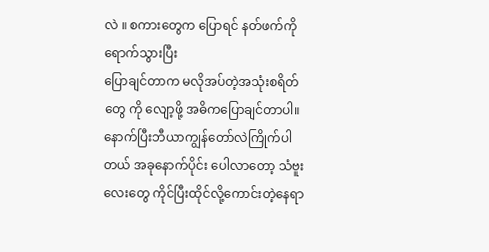လဲ ။ စကားတွေက ပြောရင် နတ်ဖက်ကိုရောက်သွားပြီး
ပြောချင်တာက မလိုအပ်တဲ့အသုံးစရိတ်တွေ ကို လျော့ဖို့ အဓိကပြောချင်တာပါ။ နောက်ပြီးဘီယာကျွန်တော်လဲကြိုက်ပါတယ် အခုနောက်ပိုင်း ပေါလာတော့ သံဗူးလေးတွေ ကိုင်ပြီးထိုင်လို့ကောင်းတဲ့နေရာ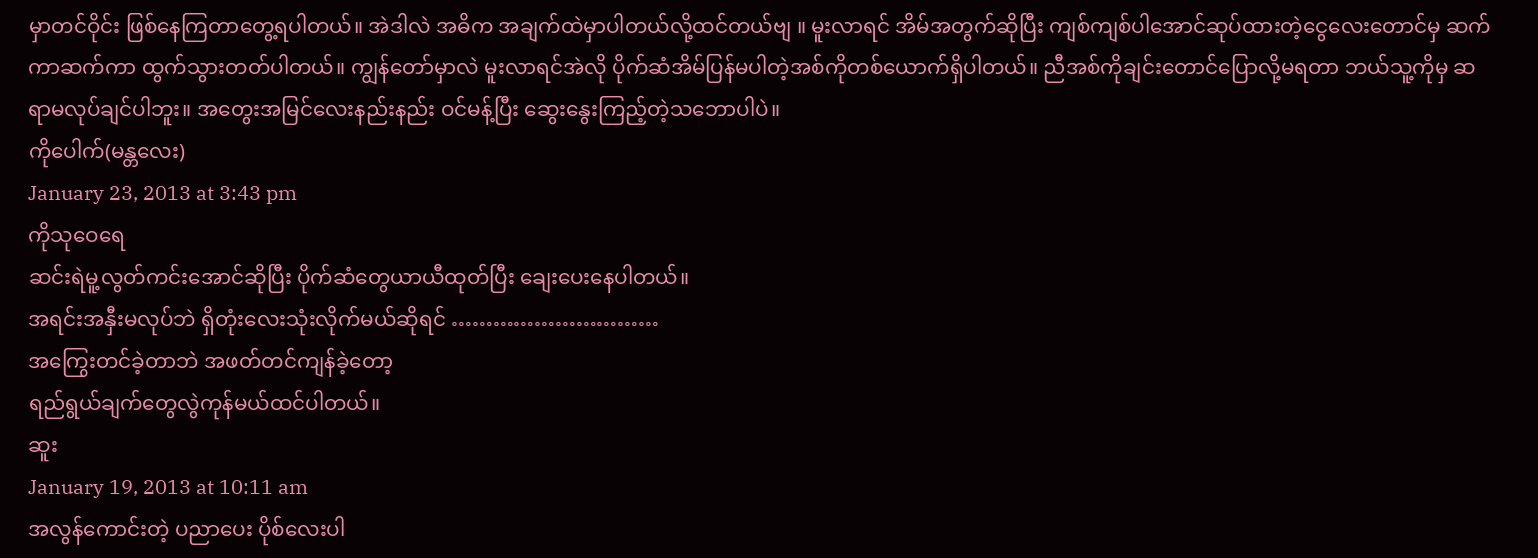မှာတင်ဝိုင်း ဖြစ်နေကြတာတွေ့ရပါတယ်။ အဲဒါလဲ အဓိက အချက်ထဲမှာပါတယ်လို့ထင်တယ်ဗျ ။ မူးလာရင် အိမ်အတွက်ဆိုပြီး ကျစ်ကျစ်ပါအောင်ဆုပ်ထားတဲ့ငွေလေးတောင်မှ ဆက်ကာဆက်ကာ ထွက်သွားတတ်ပါတယ်။ ကျွန်တော်မှာလဲ မူးလာရင်အဲလို ပိုက်ဆံအိမ်ပြန်မပါတဲ့အစ်ကိုတစ်ယောက်ရှိပါတယ်။ ညီအစ်ကိုချင်းတောင်ပြောလို့မရတာ ဘယ်သူ့ကိုမှ ဆရာမလုပ်ချင်ပါဘူး။ အတွေးအမြင်လေးနည်းနည်း ဝင်မန့်ပြီး ဆွေးနွေးကြည့်တဲ့သဘောပါပဲ။
ကိုပေါက်(မန္တလေး)
January 23, 2013 at 3:43 pm
ကိုသုဝေရေ
ဆင်းရဲမူ့လွတ်ကင်းအောင်ဆိုပြီး ပိုက်ဆံတွေယာယီထုတ်ပြီး ချေးပေးနေပါတယ်။
အရင်းအနှီးမလုပ်ဘဲ ရှိတုံးလေးသုံးလိုက်မယ်ဆိုရင် …………………………
အကြွေးတင်ခဲ့တာဘဲ အဖတ်တင်ကျန်ခဲ့တော့
ရည်ရွယ်ချက်တွေလွဲကုန်မယ်ထင်ပါတယ်။
ဆူး
January 19, 2013 at 10:11 am
အလွန်ကောင်းတဲ့ ပညာပေး ပိုစ်လေးပါ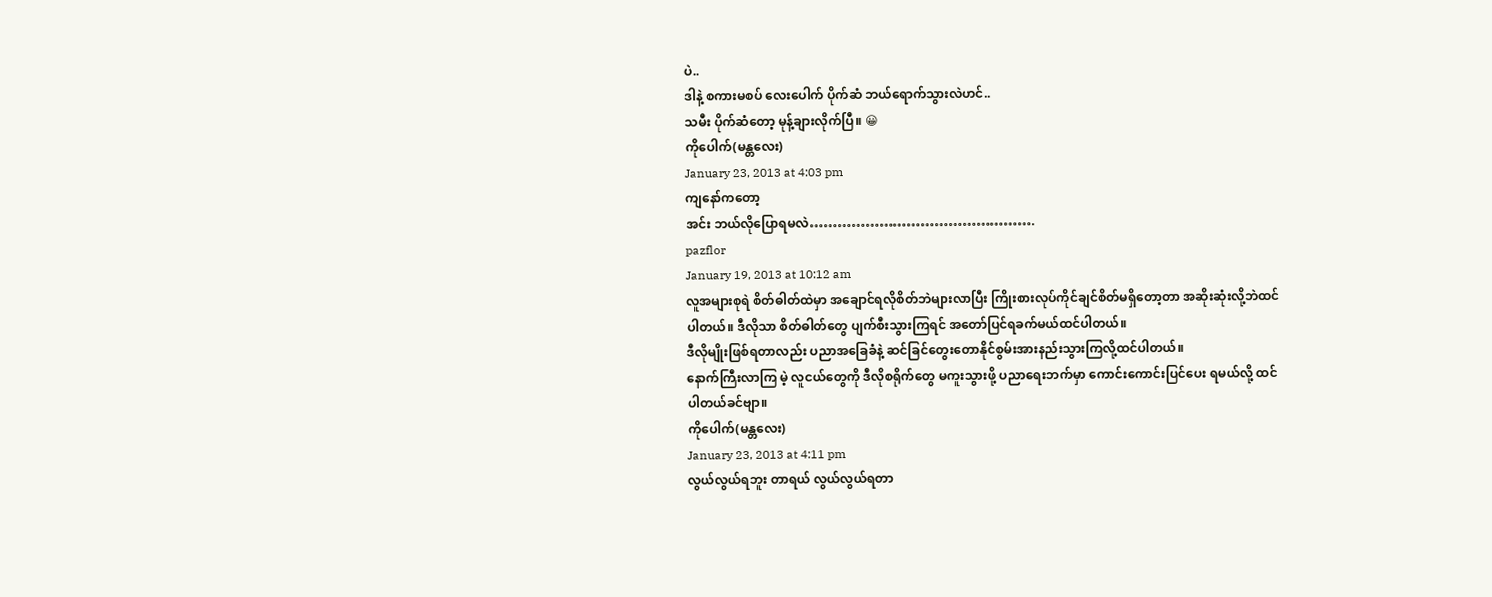ပဲ..
ဒါနဲ့ စကားမစပ် လေးပေါက် ပိုက်ဆံ ဘယ်ရောက်သွားလဲဟင်..
သမီး ပိုက်ဆံတော့ မုန့်ချားလိုက်ပြီ။ 😀
ကိုပေါက်(မန္တလေး)
January 23, 2013 at 4:03 pm
ကျနော်ကတော့
အင်း ဘယ်လိုပြောရမလဲ………………………………………….
pazflor
January 19, 2013 at 10:12 am
လူအများစုရဲ စိတ်ဓါတ်ထဲမှာ အချောင်ရလိုစိတ်ဘဲများလာပြီး ကြိုးစားလုပ်ကိုင်ချင်စိတ်မရှိတော့တာ အဆိုးဆုံးလို့ဘဲထင်ပါတယ်။ ဒီလိုသာ စိတ်ဓါတ်တွေ ပျက်စီးသွားကြရင် အတော်ပြင်ရခက်မယ်ထင်ပါတယ်။
ဒီလိုမျိုးဖြစ်ရတာလည်း ပညာအခြေခံနဲ့ ဆင်ခြင်တွေးတောနိုင်စွမ်းအားနည်းသွားကြလို့ထင်ပါတယ်။
နောက်ကြီးလာကြ မဲ့ လူငယ်တွေကို ဒီလိုစရိုက်တွေ မကူးသွားဖို့ ပညာရေးဘက်မှာ ကောင်းကောင်းပြင်ပေး ရမယ်လို့ ထင်ပါတယ်ခင်ဗျာ။
ကိုပေါက်(မန္တလေး)
January 23, 2013 at 4:11 pm
လွယ်လွယ်ရဘူး တာရယ် လွယ်လွယ်ရတာ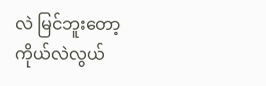လဲ မြင်ဘူးတော့
ကိုယ်လဲလွယ်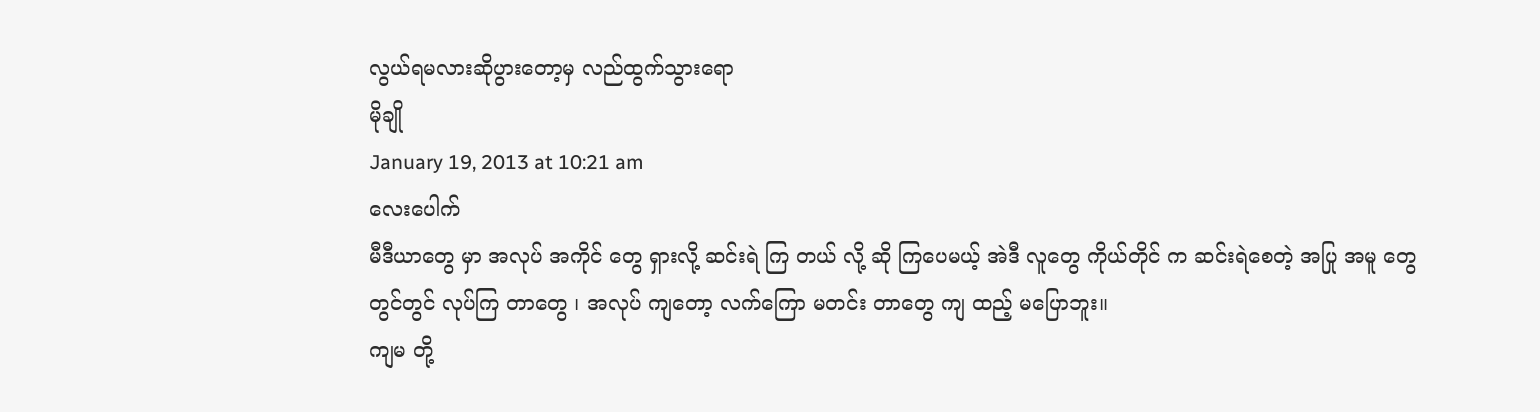လွယ်ရမလားဆိုပွားတော့မှ လည်ထွက်သွားရော
မိုချို
January 19, 2013 at 10:21 am
လေးပေါက်
မီဒီယာတွေ မှာ အလုပ် အကိုင် တွေ ရှားလို့ ဆင်းရဲ ကြ တယ် လို့ ဆို ကြပေမယ့် အဲဒီ လူတွေ ကိုယ်တိုင် က ဆင်းရဲစေတဲ့ အပြု အမူ တွေ တွင်တွင် လုပ်ကြ တာတွေ ၊ အလုပ် ကျတော့ လက်ကြော မတင်း တာတွေ ကျ ထည့် မပြောဘူး။
ကျမ တို့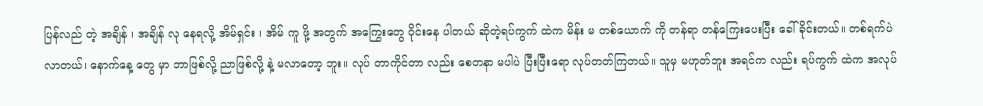ပြန်လည် တဲ့ အချိန် ၊ အချိန် လု နေရလို့ အိမ်ရှင်း ၊ အိမ် ကူ ဖို့ အတွက် အကြွေးတွေ ဝိုင်းနေ ပါတယ် ဆိုတဲ့ရပ်ကွက် ထဲက မိန်း မ တစ်ယောက် ကို တန်ရာ တန်ကြေးပေးပြီး ခေါ်ခိုင်းတယ်။ တစ်ရက်ပဲ လာတယ်၊ နောက်နေ့ တွေ မှာ ဘာဖြစ်လို့ ညာဖြစ်လို့ နဲ့ မလာတော့ ဘူး။ လုပ် တာကိုင်တာ လည်း စေတနာ မပါပဲ ပြီးပြီးရော လုပ်တတ်ကြတယ်။ သူမှ မဟုတ်ဘူး အရင်က လည်း ရပ်ကွက် ထဲက အလုပ်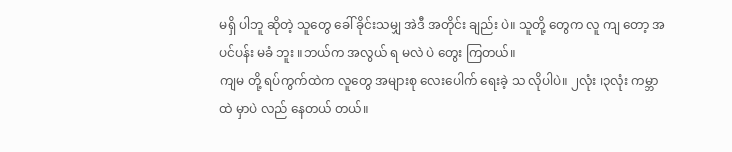မရှိ ပါဘူ ဆိုတဲ့ သူတွေ ခေါ် ခိုင်းသမျှ အဲဒီ အတိုင်း ချည်း ပဲ။ သူတို့ တွေက လူ ကျ တော့ အပင်ပန်း မခံ ဘူး ။ဘယ်က အလွယ် ရ မလဲ ပဲ တွေး ကြတယ်။
ကျမ တို့ ရပ်ကွက်ထဲက လူတွေ အများစု လေးပေါက် ရေးခဲ့ သ လိုပါပဲ။ ၂လုံး ၊၃လုံး ကမ္ဘာထဲ မှာပဲ လည် နေတယ် တယ်။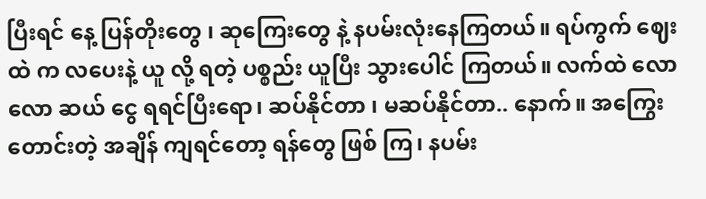ပြီးရင် နေ့ ပြန်တိုးတွေ ၊ ဆုကြေးတွေ နဲ့ နပမ်းလုံးနေကြတယ်။ ရပ်ကွက် ဈေး ထဲ က လပေးနဲ့ ယူ လို့ ရတဲ့ ပစ္စည်း ယူပြီး သွားပေါင် ကြတယ်။ လက်ထဲ လောလော ဆယ် ငွေ ရရင်ပြီးရော၊ ဆပ်နိုင်တာ ၊ မဆပ်နိုင်တာ.. နောက်။ အကြွေး တောင်းတဲ့ အချိန် ကျရင်တော့ ရန်တွေ ဖြစ် ကြ၊ နပမ်း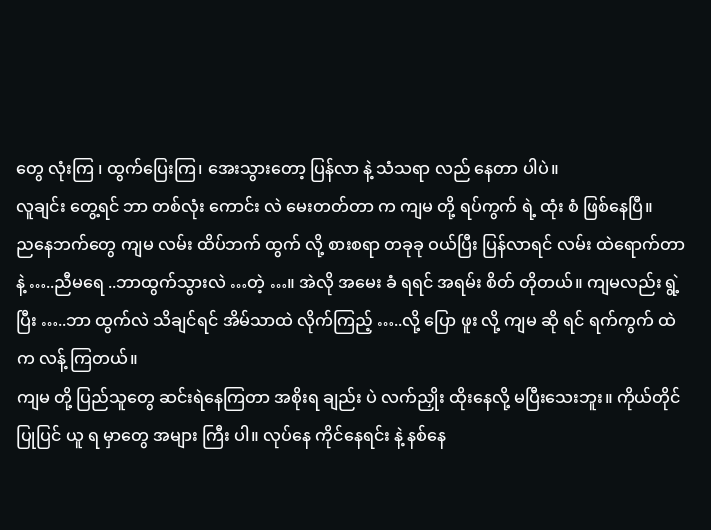တွေ လုံးကြ ၊ ထွက်ပြေးကြ၊ အေးသွားတော့ ပြန်လာ နဲ့ သံသရာ လည် နေတာ ပါပဲ။
လူချင်း တွေ့ရင် ဘာ တစ်လုံး ကောင်း လဲ မေးတတ်တာ က ကျမ တို့ ရပ်ကွက် ရဲ့ ထုံး စံ ဖြစ်နေပြီ။
ညနေဘက်တွေ ကျမ လမ်း ထိပ်ဘက် ထွက် လို့ စားစရာ တခုခု ဝယ်ပြီး ပြန်လာရင် လမ်း ထဲရောက်တာနဲ့ …..ညီမရေ ..ဘာထွက်သွားလဲ …တဲ့ …။ အဲလို အမေး ခံ ရရင် အရမ်း စိတ် တိုတယ်။ ကျမလည်း ရွဲ့ ပြီး …..ဘာ ထွက်လဲ သိချင်ရင် အိမ်သာထဲ လိုက်ကြည့် …..လို့ ပြော ဖူး လို့ ကျမ ဆို ရင် ရက်ကွက် ထဲက လန့် ကြတယ်။
ကျမ တို့ ပြည်သူတွေ ဆင်းရဲနေကြတာ အစိုးရ ချည်း ပဲ လက်ညှိုး ထိုးနေလို့ မပြီးသေးဘူး။ ကိုယ်တိုင် ပြုပြင် ယူ ရ မှာတွေ အများ ကြီး ပါ။ လုပ်နေ ကိုင်နေရင်း နဲ့ နစ်နေ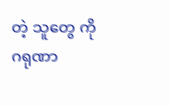တဲ့ သူတွေ ကို ဂရုဏာ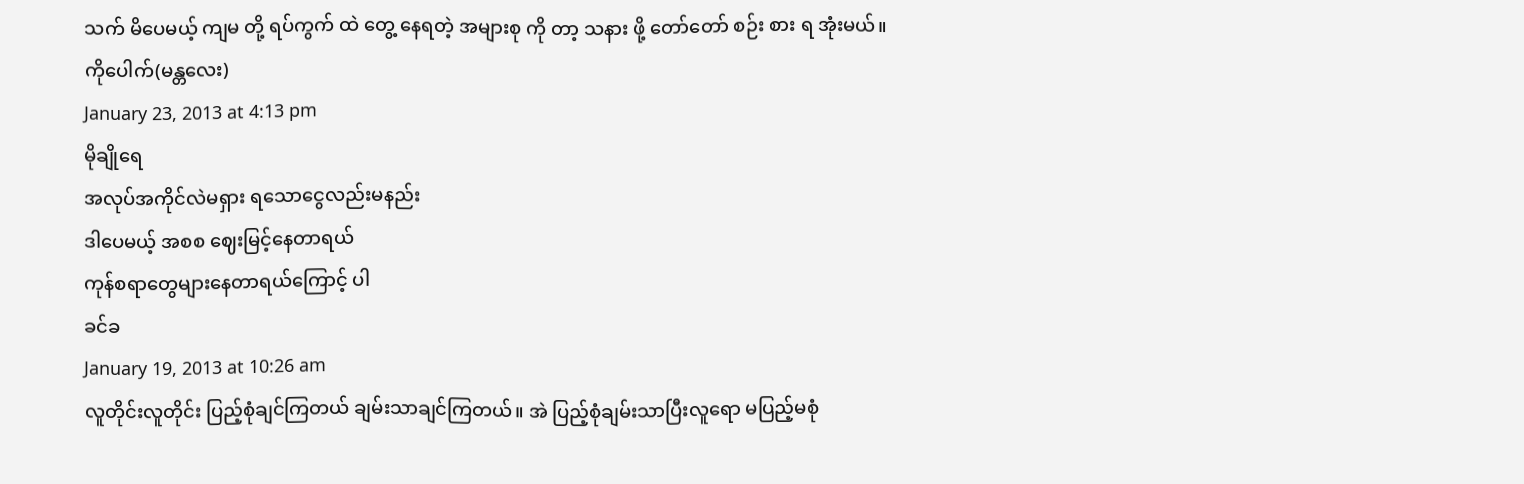သက် မိပေမယ့် ကျမ တို့ ရပ်ကွက် ထဲ တွေ့ နေရတဲ့ အများစု ကို တာ့ သနား ဖို့ တော်တော် စဉ်း စား ရ အုံးမယ်။
ကိုပေါက်(မန္တလေး)
January 23, 2013 at 4:13 pm
မိုချိုရေ
အလုပ်အကိုင်လဲမရှား ရသောငွေလည်းမနည်း
ဒါပေမယ့် အစစ ဈေးမြင့်နေတာရယ်
ကုန်စရာတွေများနေတာရယ်ကြောင့် ပါ
ခင်ခ
January 19, 2013 at 10:26 am
လူတိုင်းလူတိုင်း ပြည့်စုံချင်ကြတယ် ချမ်းသာချင်ကြတယ်။ အဲ ပြည့်စုံချမ်းသာပြီးလူရော မပြည့်မစုံ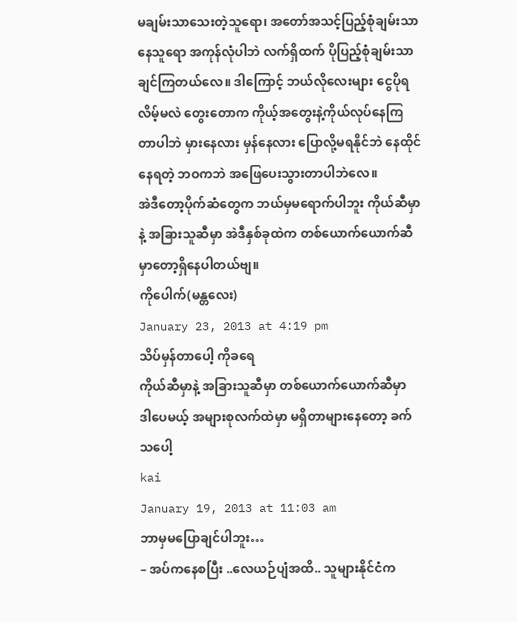မချမ်းသာသေးတဲ့သူရော၊ အတော်အသင့်ပြည့်စုံချမ်းသာနေသူရော အကုန်လုံပါဘဲ လက်ရှိထက် ပိုပြည့်စုံချမ်းသာချင်ကြတယ်လေ။ ဒါကြောင့် ဘယ်လိုလေးများ ငွေပိုရလိမ့်မလဲ တွေးတောက ကိုယ့်အတွေးနဲ့ကိုယ်လုပ်နေကြတာပါဘဲ မှားနေလား မှန်နေလား ပြောလို့မရနိုင်ဘဲ နေထိုင်နေရတဲ့ ဘဝကဘဲ အဖြေပေးသွားတာပါဘဲလေ။
အဲဒီတော့ပိုက်ဆံတွေက ဘယ်မှမရောက်ပါဘူး ကိုယ်ဆီမှာနဲ့ အခြားသူဆီမှာ အဲဒီနှစ်ခုထဲက တစ်ယောက်ယောက်ဆီမှာတော့ရှိနေပါတယ်ဗျ။
ကိုပေါက်(မန္တလေး)
January 23, 2013 at 4:19 pm
သိပ်မှန်တာပေါ့ ကိုခရေ
ကိုယ်ဆီမှာနဲ့ အခြားသူဆီမှာ တစ်ယောက်ယောက်ဆီမှာ
ဒါပေမယ့် အများစုလက်ထဲမှာ မရှိတာများနေတော့ ခက်သပေါ့
kai
January 19, 2013 at 11:03 am
ဘာမှမပြောချင်ပါဘူး…
– အပ်ကနေစပြီး ..လေယဉ်ပျံအထိ.. သူများနိုင်ငံက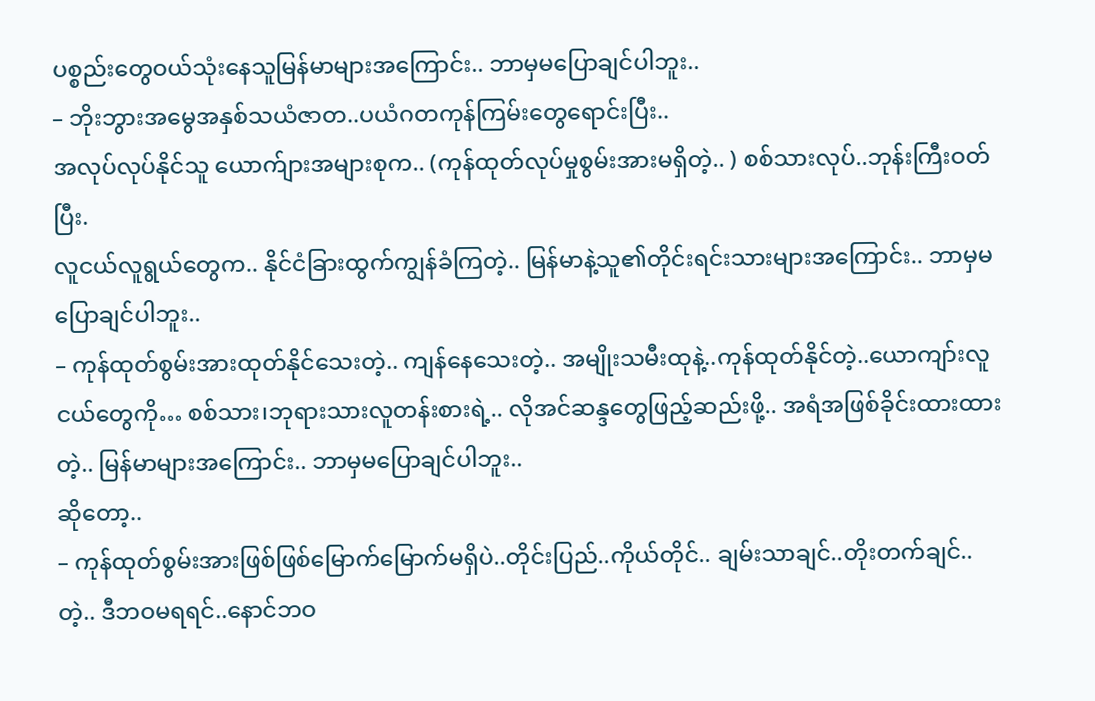ပစ္စည်းတွေဝယ်သုံးနေသူမြန်မာများအကြောင်း.. ဘာမှမပြောချင်ပါဘူး..
– ဘိုးဘွားအမွေအနှစ်သယံဇာတ..ပယံဂတကုန်ကြမ်းတွေရောင်းပြီး..
အလုပ်လုပ်နိုင်သူ ယောက်ျားအများစုက.. (ကုန်ထုတ်လုပ်မှုစွမ်းအားမရှိတဲ့.. ) စစ်သားလုပ်..ဘုန်းကြီးဝတ်ပြီး.
လူငယ်လူရွယ်တွေက.. နိုင်ငံခြားထွက်ကျွန်ခံကြတဲ့.. မြန်မာနဲ့သူ၏တိုင်းရင်းသားများအကြောင်း.. ဘာမှမပြောချင်ပါဘူး..
– ကုန်ထုတ်စွမ်းအားထုတ်နိုင်သေးတဲ့.. ကျန်နေသေးတဲ့.. အမျိုးသမီးထုနဲ့..ကုန်ထုတ်နိုင်တဲ့..ယောကျာ်းလူငယ်တွေကို… စစ်သား၊ဘုရားသားလူတန်းစားရဲ့.. လိုအင်ဆန္ဒတွေဖြည့်ဆည်းဖို့.. အရံအဖြစ်ခိုင်းထားထားတဲ့.. မြန်မာများအကြောင်း.. ဘာမှမပြောချင်ပါဘူး..
ဆိုတော့..
– ကုန်ထုတ်စွမ်းအားဖြစ်ဖြစ်မြောက်မြောက်မရှိပဲ..တိုင်းပြည်..ကိုယ်တိုင်.. ချမ်းသာချင်..တိုးတက်ချင်.. တဲ့.. ဒီဘဝမရရင်..နောင်ဘဝ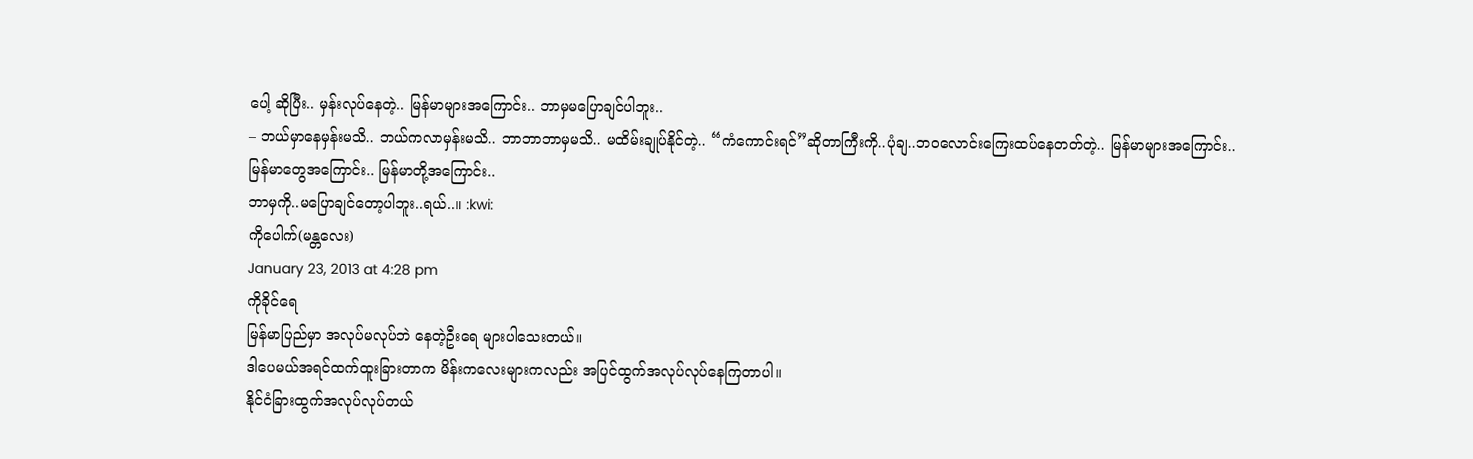ပေါ့ ဆိုပြီး.. မှန်းလုပ်နေတဲ့.. မြန်မာများအကြောင်း.. ဘာမှမပြောချင်ပါဘူး..
– ဘယ်မှာနေမှန်းမသိ.. ဘယ်ကလာမှန်းမသိ.. ဘာဘာဘာမှမသိ.. မထိမ်းချုပ်နိုင်တဲ့.. “ကံကောင်းရင်”ဆိုတာကြီးကို..ပုံချ..ဘဝလောင်းကြေးထပ်နေတတ်တဲ့.. မြန်မာများအကြောင်း..
မြန်မာတွေအကြောင်း.. မြန်မာတို့အကြောင်း..
ဘာမှကို..မပြောချင်တော့ပါဘူး..ရယ်..။ :kwi:
ကိုပေါက်(မန္တလေး)
January 23, 2013 at 4:28 pm
ကိုခိုင်ရေ
မြန်မာပြည်မှာ အလုပ်မလုပ်ဘဲ နေတဲ့ဦးရေ များပါသေးတယ်။
ဒါပေမယ်အရင်ထက်ထူးခြားတာက မိန်းကလေးများကလည်း အပြင်ထွက်အလုပ်လုပ်နေကြတာပါ။
နိုင်ငံခြားထွက်အလုပ်လုပ်တယ်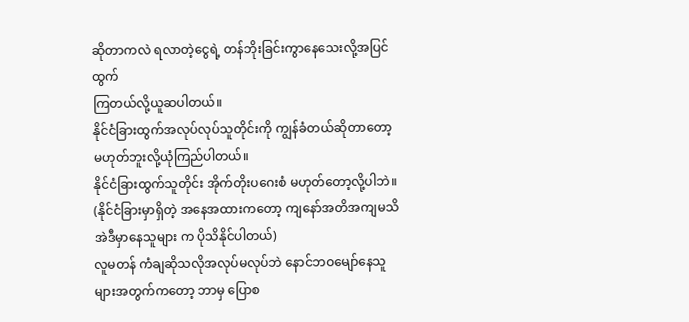ဆိုတာကလဲ ရလာတဲ့ငွေရဲ့ တန်ဘိုးခြင်းကွာနေသေးလို့အပြင်ထွက်
ကြတယ်လို့ယူဆပါတယ်။
နိုင်ငံခြားထွက်အလုပ်လုပ်သူတိုင်းကို ကျွန်ခံတယ်ဆိုတာတော့ မဟုတ်ဘူးလို့ယုံကြည်ပါတယ်။
နိုင်ငံခြားထွက်သူတိုင်း အိုက်တိုးပဂေးစံ မဟုတ်တော့လို့ပါဘဲ။
(နိုင်ငံခြားမှာရှိတဲ့ အနေအထားကတော့ ကျနော်အတိအကျမသိ အဲဒီမှာနေသူများ က ပိုသိနိုင်ပါတယ်)
လူမတန် ကံချဆိုသလိုအလုပ်မလုပ်ဘဲ နောင်ဘဝမျော်နေသူများအတွက်ကတော့ ဘာမှ ပြောစ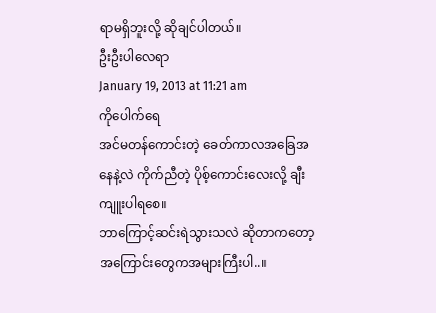ရာမရှိဘူးလို့ ဆိုချင်ပါတယ်။
ဦးဦးပါလေရာ
January 19, 2013 at 11:21 am
ကိုပေါက်ရေ
အင်မတန်ကောင်းတဲ့ ခေတ်ကာလအခြေအနေနဲ့လဲ ကိုက်ညီတဲ့ ပိုစ့်ကောင်းလေးလို့ ချီးကျူးပါရစေ။
ဘာကြောင့်ဆင်းရဲသွားသလဲ ဆိုတာကတော့ အကြောင်းတွေကအများကြီးပါ..။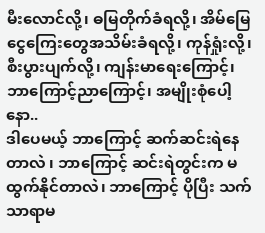မီးလောင်လို့၊ ဓမြတိုက်ခံရလို့၊ အိမ်မြေငွေကြေးတွေအသိမ်းခံရလို့၊ ကုန်ရှုံးလို့၊ စီးပွားပျက်လို့၊ ကျန်းမာရေးကြောင့်၊ ဘာကြောင့်ညာကြောင့်၊ အမျိုးစုံပေါ့နော..
ဒါပေမယ့် ဘာကြောင့် ဆက်ဆင်းရဲနေတာလဲ ၊ ဘာကြောင့် ဆင်းရဲတွင်းက မထွက်နိုင်တာလဲ၊ ဘာကြောင့် ပိုပြီး သက်သာရာမ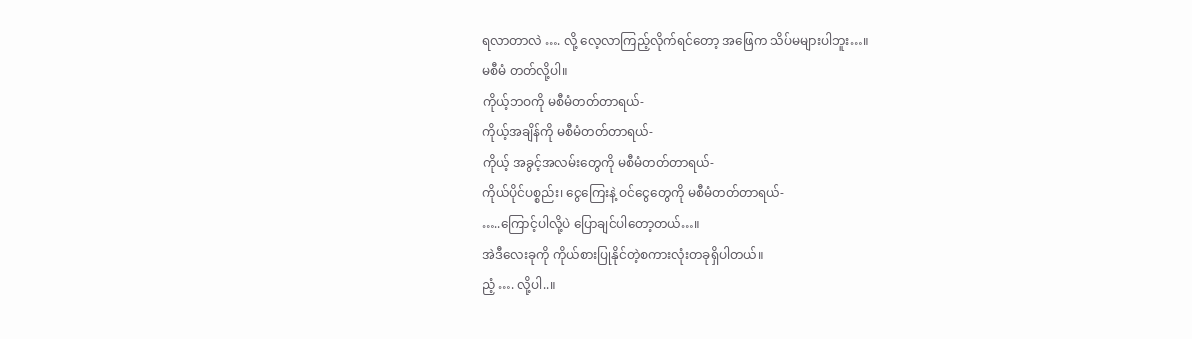ရလာတာလဲ …. လို့ လေ့လာကြည့်လိုက်ရင်တော့ အဖြေက သိပ်မများပါဘူး…။
မစီမံ တတ်လို့ပါ။
ကိုယ့်ဘဝကို မစီမံတတ်တာရယ်-
ကိုယ့်အချိန်ကို မစီမံတတ်တာရယ်-
ကိုယ့် အခွင့်အလမ်းတွေကို မစီမံတတ်တာရယ်-
ကိုယ်ပိုင်ပစ္စည်း၊ ငွေကြေးနဲ့ ဝင်ငွေတွေကို မစီမံတတ်တာရယ်-
…..ကြောင့်ပါလို့ပဲ ပြောချင်ပါတော့တယ်…။
အဲဒီလေးခုကို ကိုယ်စားပြုနိုင်တဲ့စကားလုံးတခုရှိပါတယ်။
ညံ့ …. လို့ပါ..။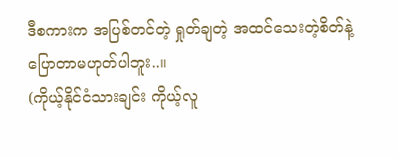ဒီစကားက အပြစ်တင်တဲ့ ရှုတ်ချတဲ့ အထင်သေးတဲ့စိတ်နဲ့ပြောတာမဟုတ်ပါဘူး..။
(ကိုယ့်နိုင်ငံသားချင်း ကိုယ့်လူ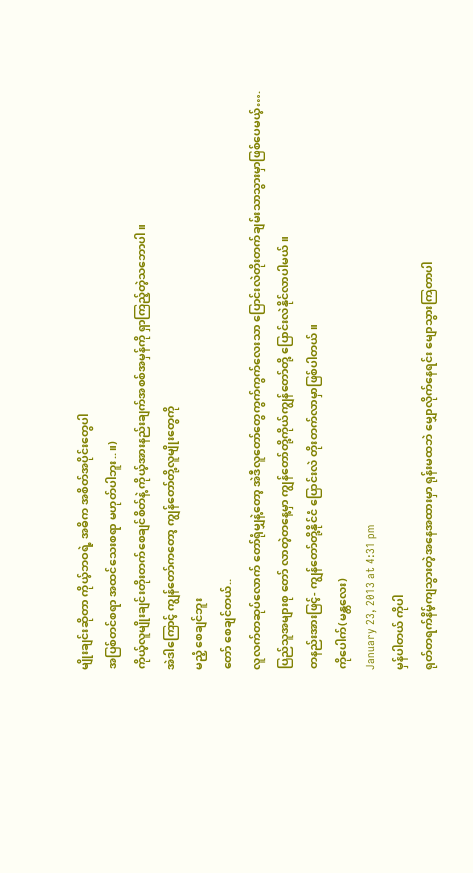မျိုးချင်းဆိုတာ ကိုယ့်ဘဝရဲ့ အဓိက အစိတ်အပိုင်းတွေပါ
အပြစ်တင်စရာ အထင်သေးစရာ မဟုတ်ပါဘူး..။)
ကိုယ့်လူမျိုးချင်းတိုးတက်စေချင်စိတ်နဲ့ ကိုယ့်အားနည်းချက်အစစ်အမှန်ကို ရှာကြည့်တဲ့သဘောပါ။
အဲဒါကြောင့် ကျွန်တော်ကတော့ ကျွန်တော်တို့လူမျိုးတွေကို
မညံ့ စေချင်ဘူး
တော် စေချင်တယ်..
လူလက်တဆုပ်လောက် တော်ရုံမျှနဲ့တော့ အဲဒီလူတော်တွေကွက်ကွက်လေးသာ ပြောင်းလဲတိုးတက်ချမ်းသာသွားမှာဖြစ်ပေမယ့်….
ပြည်သူအများစု တော် လာတဲ့တနေ့မှာ ကျွန်တော်တို့ကိုယ်ကျွန်တော်တို့ ပြောင်းလဲနိုင်လာပါမယ်။
တနည်းအားဖြင့်- ကျွန်တော်တို့နိုင်ငံ ပြောင်းလဲ တိုးတက်လာမှာဖြစ်ပါတယ်။
ကိုပေါက်(မန္တလေး)
January 23, 2013 at 4:31 pm
မှန်ပါတယ် ကိုပါ
ရုတ်တရက်နိမ့်ကျသွားတဲ့အနေအထားမှာ ရုန်းမထဘဲ မျှောလိုက်နေရင်း မျောသွားကြတာပါ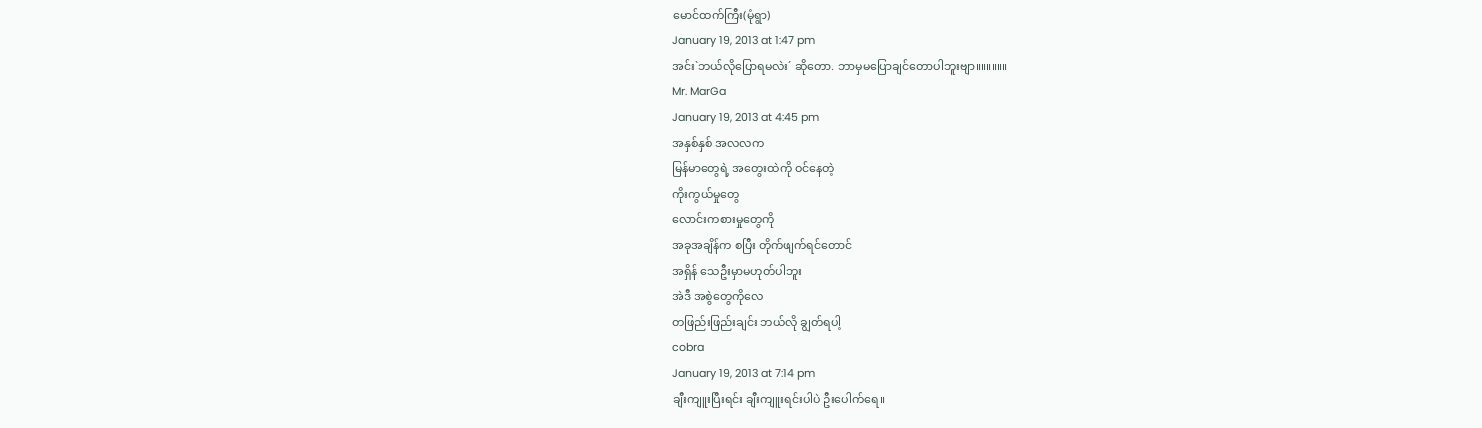မောင်ထက်ကြီး(မုံရွာ)
January 19, 2013 at 1:47 pm
အင်း`ဘယ်လိုပြောရမလဲး´ ဆိုတော. ဘာမှမပြောချင်တောပါဘူးဗျာ။။။။။။
Mr. MarGa
January 19, 2013 at 4:45 pm
အနှစ်နှစ် အလလက
မြန်မာတွေရဲ့ အတွေးထဲကို ဝင်နေတဲ့
ကိုးကွယ်မှုတွေ
လောင်းကစားမှုတွေကို
အခုအချိန်က စပြီး တိုက်ဖျက်ရင်တောင်
အရှိန် သေဦးမှာမဟုတ်ပါဘူး
အဲဒီ အစွဲတွေကိုလေ
တဖြည်းဖြည်းချင်း ဘယ်လို ချွတ်ရပါ့
cobra
January 19, 2013 at 7:14 pm
ချီးကျူးပြီးရင်း ချီးကျူးရင်းပါပဲ ဦးပေါက်ရေ။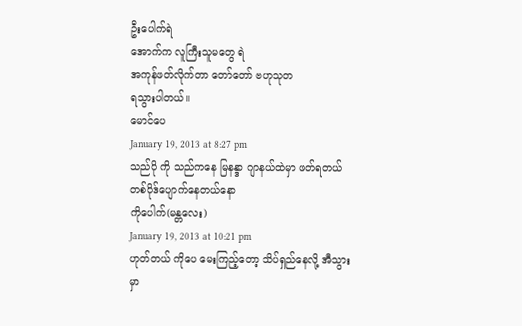ဦးပေါက်ရဲ
အောက်က လူကြီးသူမတွေ ရဲ
အကုန်ဖတ်လိုက်တာ တော်တော် ဗဟုသုတ
ရသွားပါတယ်။
မောင်ပေ
January 19, 2013 at 8:27 pm
သည်ပို ကို သည်ကနေ မြနန္ဒာ ဂျာနယ်ထဲမှာ ဖတ်ရတယ်
တစ်ပိုဒ်ပျောက်နေတယ်နော
ကိုပေါက်(မန္တလေး)
January 19, 2013 at 10:21 pm
ဟုတ်တယ် ကိုပေ မေးကြည့်တော့ သိပ်ရှည်နေလို့ အီသွားမှာ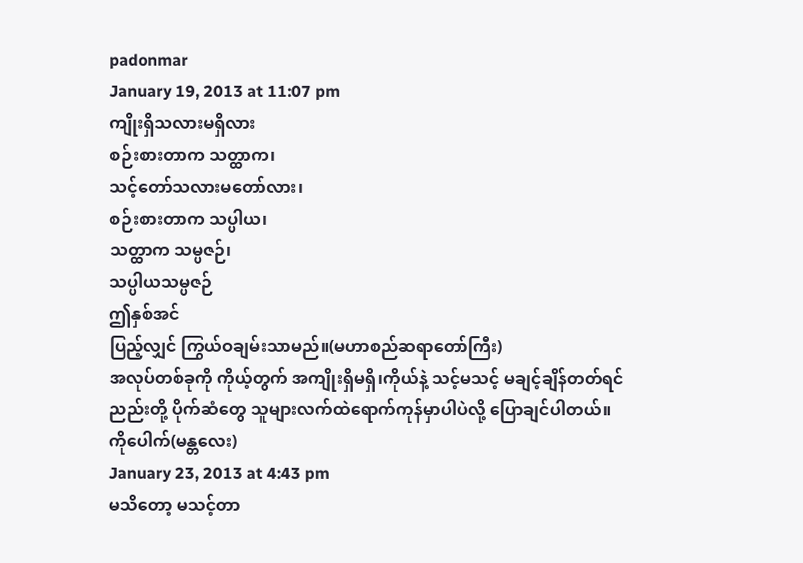padonmar
January 19, 2013 at 11:07 pm
ကျိုးရှိသလားမရှိလား
စဉ်းစားတာက သတ္ထာက၊
သင့်တော်သလားမတော်လား၊
စဉ်းစားတာက သပ္ပါယ၊
သတ္ထာက သမ္ပဇဉ်၊
သပ္ပါယသမ္ပဇဉ်
ဤနှစ်အင်
ပြည့်လျှင် ကြွယ်ဝချမ်းသာမည်။(မဟာစည်ဆရာတော်ကြီး)
အလုပ်တစ်ခုကို ကိုယ့်တွက် အကျိုးရှိမရှိ၊ကိုယ်နဲ့ သင့်မသင့် မချင့်ချိန်တတ်ရင်
ညည်းတို့ ပိုက်ဆံတွေ သူများလက်ထဲရောက်ကုန်မှာပါပဲလို့ ပြောချင်ပါတယ်။
ကိုပေါက်(မန္တလေး)
January 23, 2013 at 4:43 pm
မသိတော့ မသင့်တာ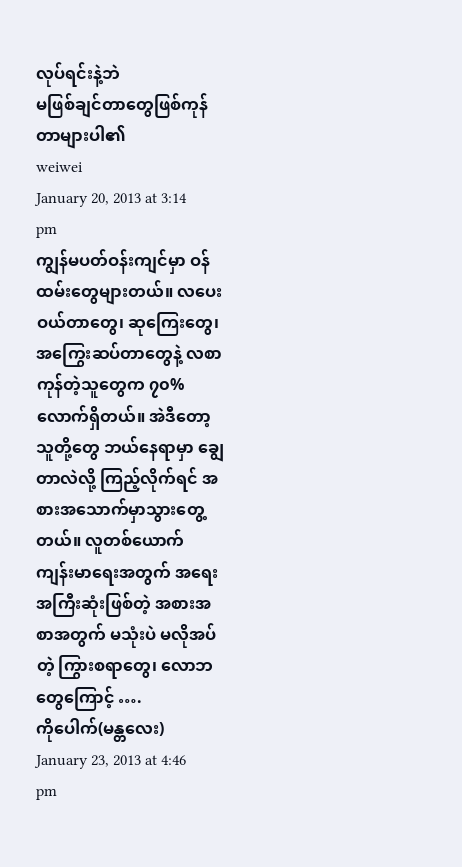လုပ်ရင်းနဲ့ဘဲ
မဖြစ်ချင်တာတွေဖြစ်ကုန်တာများပါ၏
weiwei
January 20, 2013 at 3:14 pm
ကျွန်မပတ်ဝန်းကျင်မှာ ဝန်ထမ်းတွေများတယ်။ လပေးဝယ်တာတွေ၊ ဆုကြေးတွေ၊ အကြွေးဆပ်တာတွေနဲ့ လစာကုန်တဲ့သူတွေက ၇၀% လောက်ရှိတယ်။ အဲဒီတော့ သူတို့တွေ ဘယ်နေရာမှာ ချွေတာလဲလို့ ကြည့်လိုက်ရင် အစားအသောက်မှာသွားတွေ့တယ်။ လူတစ်ယောက် ကျန်းမာရေးအတွက် အရေးအကြီးဆုံးဖြစ်တဲ့ အစားအစာအတွက် မသုံးပဲ မလိုအပ်တဲ့ ကြွားစရာတွေ၊ လောဘတွေကြောင့် ….
ကိုပေါက်(မန္တလေး)
January 23, 2013 at 4:46 pm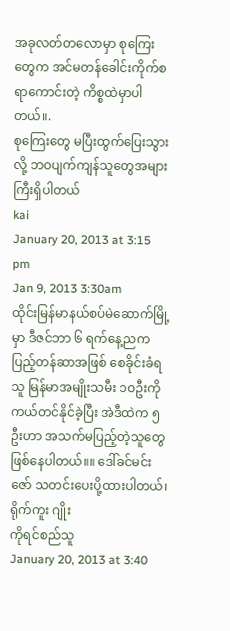အခုလတ်တလောမှာ စုကြေးတွေက အင်မတန်ခေါင်းကိုက်စရာကောင်းတဲ့ ကိစ္စထဲမှာပါတယ်။.
စုကြေးတွေ မပြီးထွက်ပြေးသွားလို့ ဘဝပျက်ကျန်သူတွေအများကြီးရှိပါတယ်
kai
January 20, 2013 at 3:15 pm
Jan 9, 2013 3:30am
ထိုင်းမြန်မာနယ်စပ်မဲဆောက်မြို့မှာ ဒီဇင်ဘာ ၆ ရက်နေ့ညက ပြည့်တန်ဆာအဖြစ် စေခိုင်းခံရသူ မြန်မာအမျိုးသမီး ၁ဝဦးကို ကယ်တင်နိုင်ခဲ့ပြီး အဲဒီထဲက ၅ ဦးဟာ အသက်မပြည့်တဲ့သူတွေ ဖြစ်နေပါတယ်။။ ဒေါ်ခင်မင်းဇော် သတင်းပေးပို့ထားပါတယ်၊
ရိုက်ကူး ဂျိုး
ကိုရင်စည်သူ
January 20, 2013 at 3:40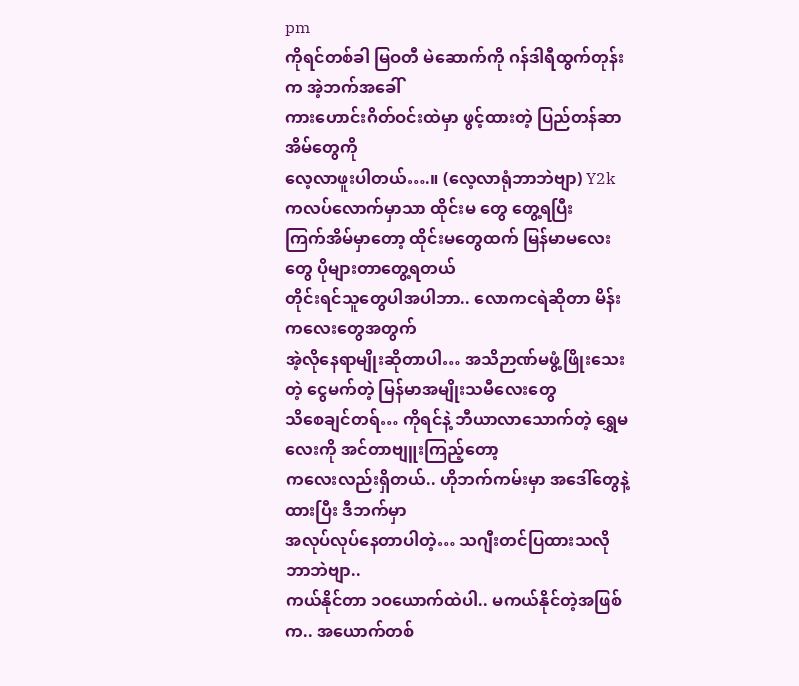pm
ကိုရင်တစ်ခါ မြဝတီ မဲဆောက်ကို ဂန်ဒါရီထွက်တုန်းက အဲ့ဘက်အခေါ်
ကားဟောင်းဂိတ်ဝင်းထဲမှာ ဖွင့်ထားတဲ့ ပြည်တန်ဆာအိမ်တွေကို
လေ့လာဖူးပါတယ်….။ (လေ့လာရုံဘာဘဲဗျာ) Y2k ကလပ်လောက်မှာသာ ထိုင်းမ တွေ တွေ့ရပြီး
ကြက်အိမ်မှာတော့ ထိုင်းမတွေထက် မြန်မာမလေးတွေ ပိုများတာတွေ့ရတယ်
တိုင်းရင်သူတွေပါအပါဘာ.. လောကငရဲဆိုတာ မိန်းကလေးတွေအတွက်
အဲ့လိုနေရာမျိုးဆိုတာပါ… အသိဉာဏ်မဖွံ့ဖြိုးသေးတဲ့ ငွေမက်တဲ့ မြန်မာအမျိုးသမီလေးတွေ
သိစေချင်တရ်… ကိုရင်နဲ့ ဘီယာလာသောက်တဲ့ ရွှေမလေးကို အင်တာဗျူးကြည့်တော့
ကလေးလည်းရှိတယ်.. ဟိုဘက်ကမ်းမှာ အဒေါ်တွေနဲ့ ထားပြီး ဒီဘက်မှာ
အလုပ်လုပ်နေတာပါတဲ့… သဂျီးတင်ပြထားသလို ဘာဘဲဗျာ..
ကယ်နိုင်တာ ၁ဝယောက်ထဲပါ.. မကယ်နိုင်တဲ့အဖြစ်က.. အယောက်တစ်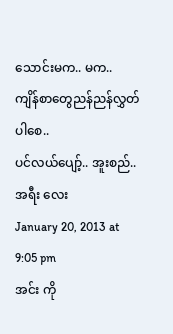သောင်းမက.. မက..
ကျိန်စာတွေညန်ညန်လွှတ်ပါစေ..
ပင်လယ်ပျော့်.. အူးစည်..
အရီး လေး
January 20, 2013 at 9:05 pm
အင်း ကို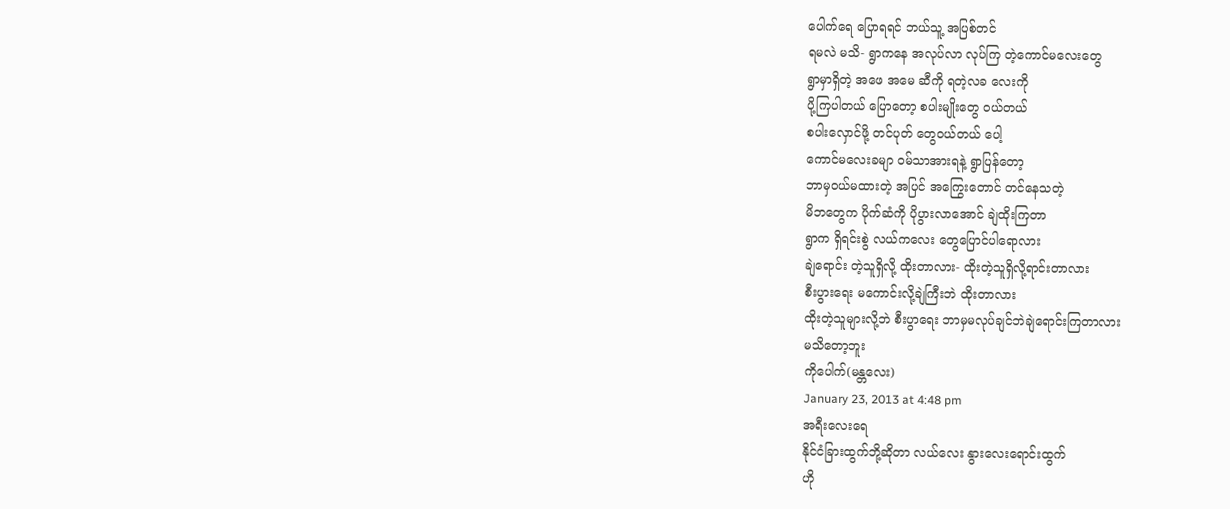ပေါက်ရေ ပြောရရင် ဘယ်သူ့ အပြစ်တင်
ရမလဲ မသိ- ရွာကနေ အလုပ်လာ လုပ်ကြ တဲ့ကောင်မလေးတွေ
ရွာမှာရှိတဲ့ အဖေ အမေ ဆီကို ရတဲ့လခ လေးကို
ပို့ကြပါတယ် ပြောတော့ စပါးမျိုးတွေ ဝယ်တယ်
စပါးလှောင်ဖို့ တင်ပုတ် တွေဝယ်တယ် ပေါ့
ကောင်မလေးခမျာ ဝမ်သာအားရနဲ့ ရွာပြန်တော့
ဘာမှဝယ်မထားတဲ့ အပြင် အကြွေးတောင် တင်နေသတဲ့
မိဘတွေက ပိုက်ဆံကို ပိုပွားလာအောင် ချဲထိုးကြတာ
ရွာက ရှိရင်းစွဲ လယ်ကလေး တွေပြောင်ပါရောလား
ချဲရောင်း တဲ့သူရှိလို့ ထိုးတာလား- ထိုးတဲ့သူရှိလို့ရာင်းတာလား
စီးပွားရေး မကောင်းလို့ချဲကြီးဘဲ ထိုးတာလား
ထိုးတဲ့သူများလို့ဘဲ စီးပွာရေး ဘာမှမလုပ်ချင်ဘဲချဲရောင်းကြတာလား
မသိတော့ဘူး
ကိုပေါက်(မန္တလေး)
January 23, 2013 at 4:48 pm
အရီးလေးရေ
နိုင်ငံခြားထွက်ဘို့ဆိုတာ လယ်လေး နွားလေးရောင်းထွက်
ဟို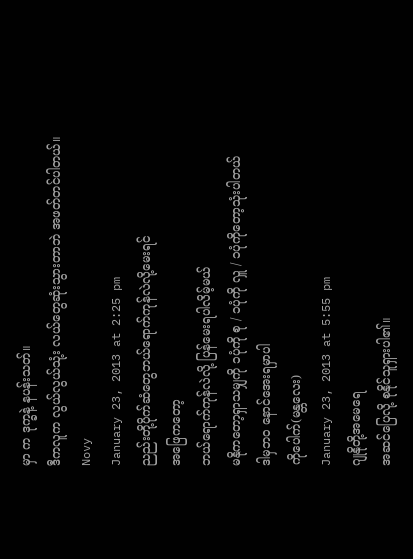မှာ က ဒုက္ခနဲ့ နပန်းသတ်။
ဒီကလူက လွယ်လွယ်သုံ့း လယ်တွေဆုံးသွားတာဘဲ အဖတ်တင်ပါတယ်။
Novy
January 23, 2013 at 2:25 pm
ညည်းတို့ပိုက်ဆံတွေဘယ်ရောက်ကုန်လဲလို့မေးရင်
အဖြေကတော့
ဘယ်ရောက်ကုန်လဲလို့ ပြန်မေးရပါလိမ့်မယ်
မနိုကတော့ရှာသမျှကို ၁ပုံကို စု / ၁ပုံကို လှူ / ၁ပုံကိုတော့သုံးပါတယ်
ဒါမှဘဝ နောင်အေးရမှာပါ
ကိုပေါက်(မန္တလေး)
January 23, 2013 at 5:55 pm
ဂျုနိုတို့အမေရေ
အဆင်ပြေလို့ စုနိုင်သူရှားပါ၏။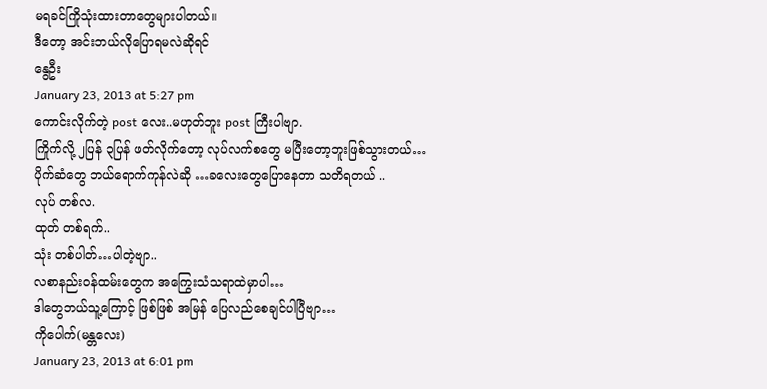မရခင်ကြိုသုံးထားတာတွေများပါတယ်။
ဒီတော့ အင်းဘယ်လိုပြောရမလဲဆိုရင်
နွေဦး
January 23, 2013 at 5:27 pm
ကောင်းလိုက်တဲ့ post လေး..မဟုတ်ဘူး post ကြီးပါဗျာ.
ကြိုက်လို့ ၂ပြန် ၃ပြန် ဖတ်လိုက်တော့ လုပ်လက်စတွေ မပြီးတော့ဘူးဖြစ်သွားတယ်…
ပိုက်ဆံတွေ ဘယ်ရောက်ကုန်လဲဆို …ခလေးတွေပြောနေတာ သတိရတယ် ..
လုပ် တစ်လ.
ထုတ် တစ်ရက်..
သုံး တစ်ပါတ်…ပါတဲ့ဗျာ..
လစာနည်းဝန်ထမ်းတွေက အကြွေးသံသရာထဲမှာပါ…
ဒါတွေဘယ်သူ့ကြောင့် ဖြစ်ဖြစ် အမြန် ပြေလည်စေချင်ပါပြီဗျာ…
ကိုပေါက်(မန္တလေး)
January 23, 2013 at 6:01 pm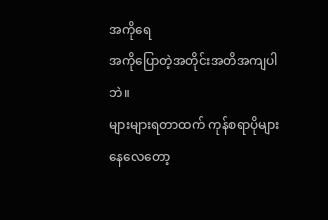အကိုရေ
အကိုပြောတဲ့အတိုင်းအတိအကျပါဘဲ။
များများရတာထက် ကုန်စရာပိုများနေလေတော့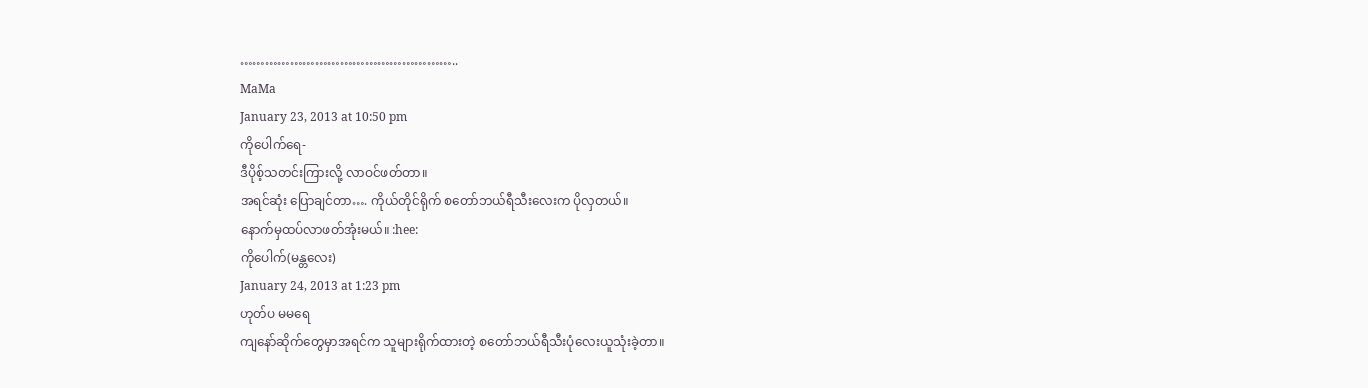……………………………………………..
MaMa
January 23, 2013 at 10:50 pm
ကိုပေါက်ရေ-
ဒီပိုစ့်သတင်းကြားလို့ လာဝင်ဖတ်တာ။
အရင်ဆုံး ပြောချင်တာ…. ကိုယ်တိုင်ရိုက် စတော်ဘယ်ရီသီးလေးက ပိုလှတယ်။
နောက်မှထပ်လာဖတ်အုံးမယ်။ :hee:
ကိုပေါက်(မန္တလေး)
January 24, 2013 at 1:23 pm
ဟုတ်ပ မမရေ
ကျနော်ဆိုက်တွေမှာအရင်က သူများရိုက်ထားတဲ့ စတော်ဘယ်ရီသီးပုံလေးယူသုံးခဲ့တာ။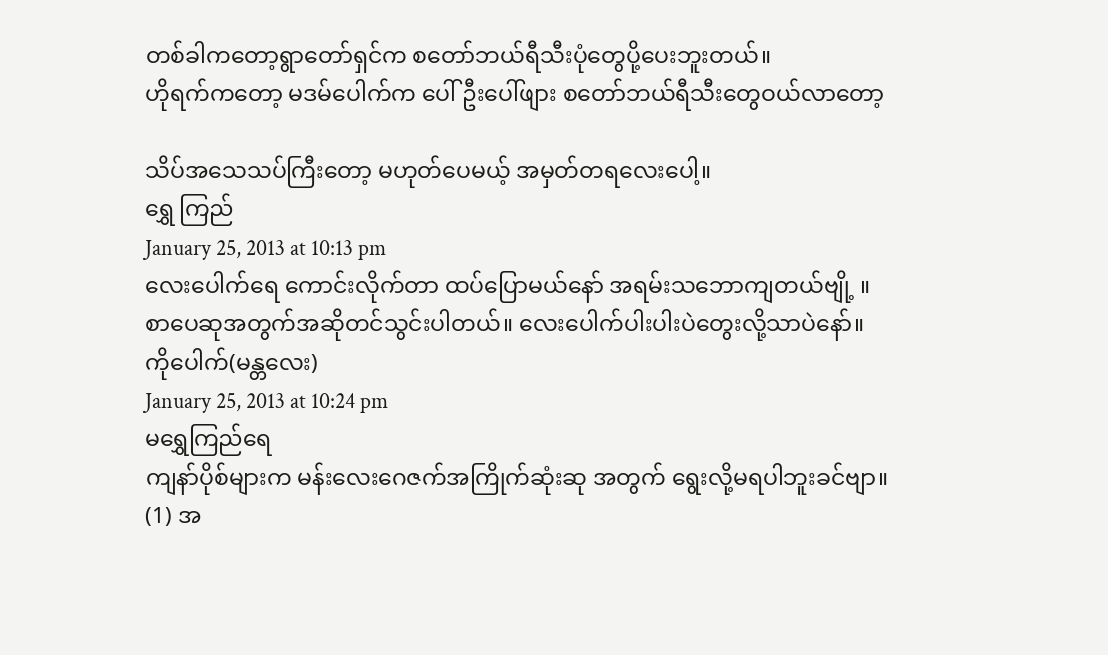တစ်ခါကတော့ရွာတော်ရှင်က စတော်ဘယ်ရီသီးပုံတွေပို့ပေးဘူးတယ်။
ဟိုရက်ကတော့ မဒမ်ပေါက်က ပေါ်ဦးပေါ်ဖျား စတော်ဘယ်ရီသီးတွေဝယ်လာတော့

သိပ်အသေသပ်ကြီးတော့ မဟုတ်ပေမယ့် အမှတ်တရလေးပေါ့။
ရွှေ ကြည်
January 25, 2013 at 10:13 pm
လေးပေါက်ရေ ကောင်းလိုက်တာ ထပ်ပြောမယ်နော် အရမ်းသဘောကျတယ်ဗျို့ ။ စာပေဆုအတွက်အဆိုတင်သွင်းပါတယ်။ လေးပေါက်ပါးပါးပဲတွေးလို့သာပဲနော်။
ကိုပေါက်(မန္တလေး)
January 25, 2013 at 10:24 pm
မရွှေကြည်ရေ
ကျနာ်ပိုစ်များက မန်းလေးဂေဇက်အကြိုက်ဆုံးဆု အတွက် ရွေးလို့မရပါဘူးခင်ဗျာ။
(1) အ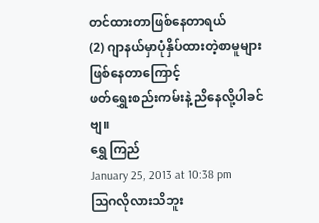တင်ထားတာဖြစ်နေတာရယ်
(2) ဂျာနယ်မှာပုံနှိပ်ထားတဲ့စာမူများဖြစ်နေတာကြောင့်
ဖတ်ရွှေးစည်းကမ်းနဲ့ ညိနေလို့ပါခင်ဗျ။
ရွှေ ကြည်
January 25, 2013 at 10:38 pm
ဩဂလိုလားသိဘူး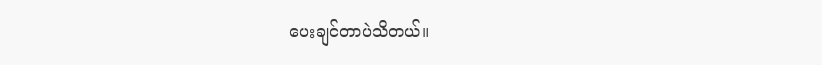ပေးချင်တာပဲသိတယ်။